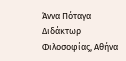Άννα Πόταγα
Διδάκτωρ Φιλοσοφίας, Αθήνα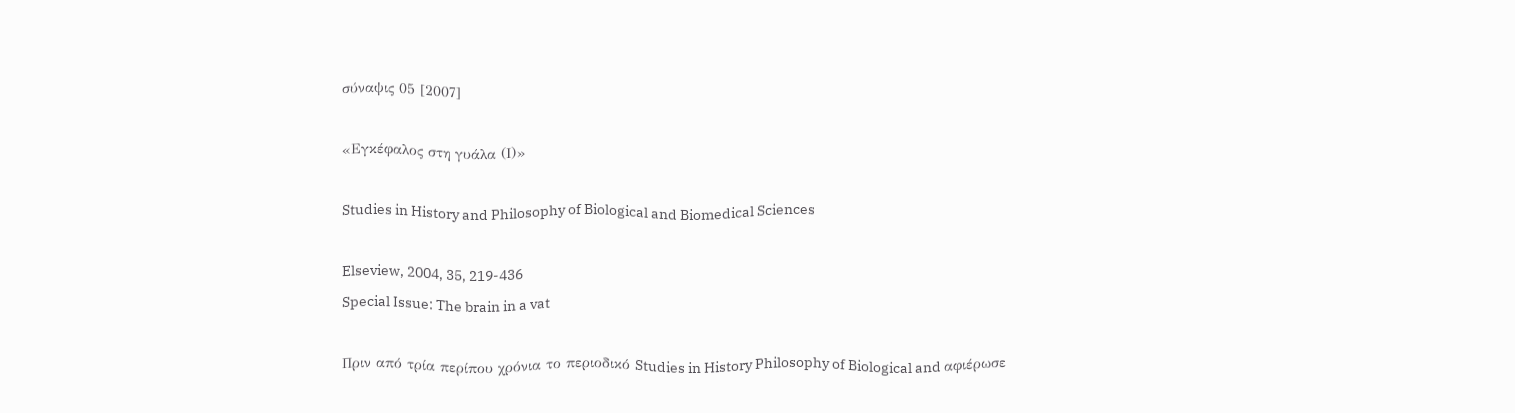σύναψις 05 [2007]

«Εγκέφαλος στη γυάλα (Ι)»

Studies in History and Philosophy of Biological and Biomedical Sciences

Elseview, 2004, 35, 219-436
Special Issue: The brain in a vat

Πριν από τρία περίπου χρόνια το περιοδικό Studies in History Philosophy of Biological and αφιέρωσε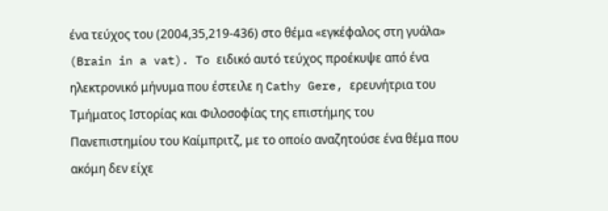ένα τεύχος του (2004,35,219-436) στο θέμα «εγκέφαλος στη γυάλα» (Brain in a vat). To ειδικό αυτό τεύχος προέκυψε από ένα ηλεκτρονικό μήνυμα που έστειλε η Cathy Gere, ερευνήτρια του Τμήματος Ιστορίας και Φιλοσοφίας της επιστήμης του Πανεπιστημίου του Καίμπριτζ, με το οποίο αναζητούσε ένα θέμα που ακόμη δεν είχε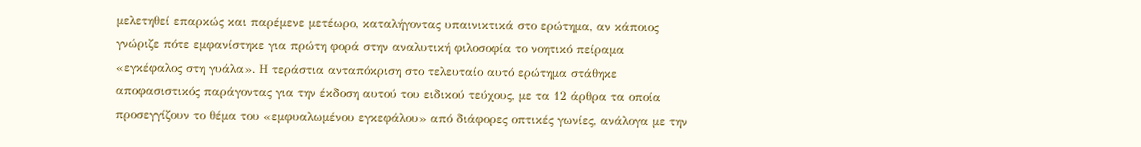μελετηθεί επαρκώς και παρέμενε μετέωρο, καταλήγοντας υπαινικτικά στο ερώτημα, αν κάποιος γνώριζε πότε εμφανίστηκε για πρώτη φορά στην αναλυτική φιλοσοφία το νοητικό πείραμα «εγκέφαλος στη γυάλα». Η τεράστια ανταπόκριση στο τελευταίο αυτό ερώτημα στάθηκε αποφασιστικός παράγοντας για την έκδοση αυτού του ειδικού τεύχους, με τα 12 άρθρα τα οποία προσεγγίζουν το θέμα του «εμφυαλωμένου εγκεφάλου» από διάφορες οπτικές γωνίες, ανάλογα με την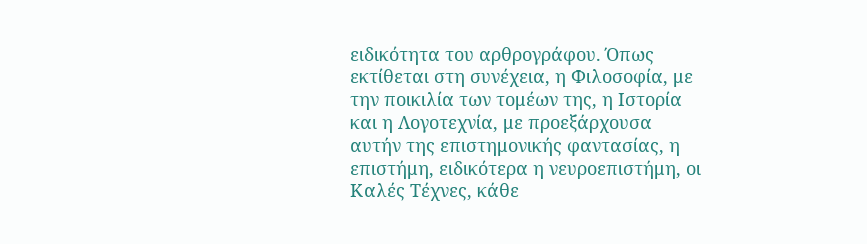ειδικότητα του αρθρογράφου. Όπως εκτίθεται στη συνέχεια, η Φιλοσοφία, με την ποικιλία των τομέων της, η Ιστορία και η Λογοτεχνία, με προεξάρχουσα αυτήν της επιστημονικής φαντασίας, η επιστήμη, ειδικότερα η νευροεπιστήμη, οι Καλές Τέχνες, κάθε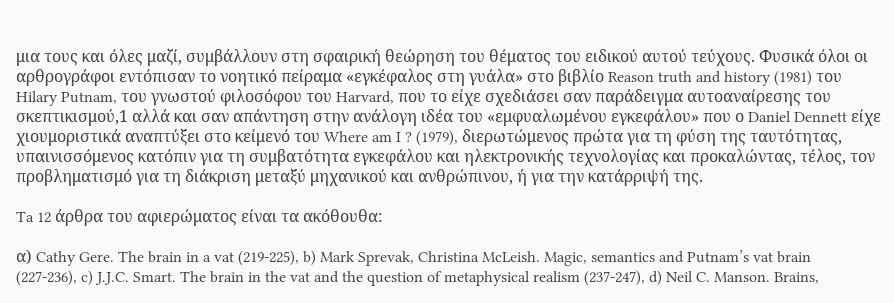μια τους και όλες μαζί, συμβάλλουν στη σφαιρική θεώρηση του θέματος του ειδικού αυτού τεύχους. Φυσικά όλοι οι αρθρογράφοι εντόπισαν το νοητικό πείραμα «εγκέφαλος στη γυάλα» στο βιβλίο Reason truth and history (1981) του Hilary Putnam, του γνωστού φιλοσόφου του Harvard, που το είχε σχεδιάσει σαν παράδειγμα αυτοαναίρεσης του σκεπτικισμού,1 αλλά και σαν απάντηση στην ανάλογη ιδέα του «εμφυαλωμένου εγκεφάλου» που ο Daniel Dennett είχε χιουμοριστικά αναπτύξει στο κείμενό του Where am I ? (1979), διερωτώμενος πρώτα για τη φύση της ταυτότητας, υπαινισσόμενος κατόπιν για τη συμβατότητα εγκεφάλου και ηλεκτρονικής τεχνολογίας και προκαλώντας, τέλος, τον προβληματισμό για τη διάκριση μεταξύ μηχανικού και ανθρώπινου, ή για την κατάρριψή της.

Ta 12 άρθρα του αφιερώματος είναι τα ακόθουθα:

α) Cathy Gere. The brain in a vat (219-225), b) Mark Sprevak, Christina McLeish. Magic, semantics and Putnam’s vat brain (227-236), c) J.J.C. Smart. The brain in the vat and the question of metaphysical realism (237-247), d) Neil C. Manson. Brains,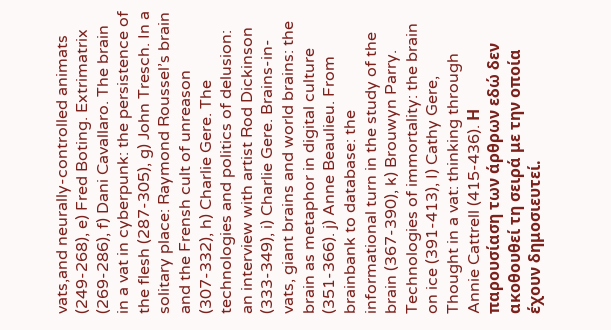vats,and neurally-controlled animats (249-268), e) Fred Boting. Extrimatrix (269-286), f) Dani Cavallaro. The brain in a vat in cyberpunk: the persistence of the flesh (287-305), g) John Tresch. In a solitary place: Raymond Roussel’s brain and the Frensh cult of unreason (307-332), h) Charlie Gere. The technologies and politics of delusion: an interview with artist Rod Dickinson (333-349), i) Charlie Gere. Brains-in-vats, giant brains and world brains: the brain as metaphor in digital culture (351-366). j) Anne Beaulieu. From brainbank to database: the informational turn in the study of the brain (367-390), k) Brouwyn Parry. Technologies of immortality: the brain on ice (391-413), I) Cathy Gere, Thought in a vat: thinking through Annie Cattrell (415-436). Η παρουσίαση των άρθρων εδώ δεν ακοθουθεί τη σειρά με την οποία έχουν δημοσιευτεί.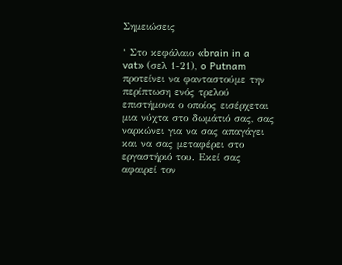Σημειώσεις

‘ Στο κεφάλαιο «brain in a vat» (σελ 1-21), o Putnam προτείνει να φανταστούμε την περίπτωση ενός τρελού επιστήμονα ο οποίος εισέρχεται μια νύχτα στο δωμάτιό σας, σας ναρκώνει για να σας απαγάγει και να σας μεταφέρει στο εργαστήριό του. Εκεί σας αφαιρεί τον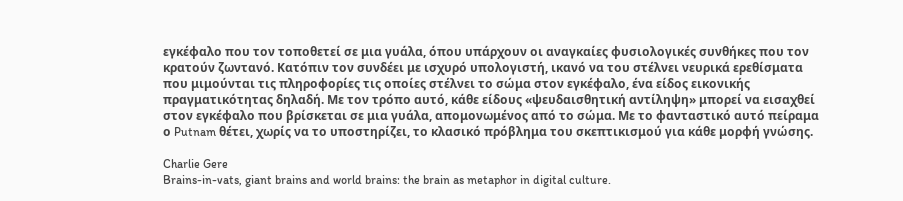εγκέφαλο που τον τοποθετεί σε μια γυάλα, όπου υπάρχουν οι αναγκαίες φυσιολογικές συνθήκες που τον κρατούν ζωντανό. Κατόπιν τον συνδέει με ισχυρό υπολογιστή, ικανό να του στέλνει νευρικά ερεθίσματα που μιμούνται τις πληροφορίες τις οποίες στέλνει το σώμα στον εγκέφαλο, ένα είδος εικονικής πραγματικότητας δηλαδή. Με τον τρόπο αυτό, κάθε είδους «ψευδαισθητική αντίληψη» μπορεί να εισαχθεί στον εγκέφαλο που βρίσκεται σε μια γυάλα, απομονωμένος από το σώμα. Με το φανταστικό αυτό πείραμα ο Putnam θέτει, χωρίς να το υποστηρίζει, το κλασικό πρόβλημα του σκεπτικισμού για κάθε μορφή γνώσης.

Charlie Gere
Brains-in-vats, giant brains and world brains: the brain as metaphor in digital culture.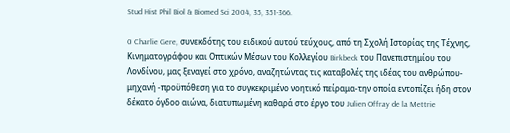Stud Hist Phil Biol & Biomed Sci 2004, 35, 351-366.

0 Charlie Gere, συνεκδότης του ειδικού αυτού τεύχους, από τη Σχολή Ιστορίας της Τέχνης, Κινηματογράφου και Οπτικών Μέσων του Κολλεγίου Birkbeck του Πανεπιστημίου του Λονδίνου, μας ξεναγεί στο χρόνο, αναζητώντας τις καταβολές της ιδέας του ανθρώπου-μηχανή -προϋπόθεση για το συγκεκριμένο νοητικό πείραμα-την οποία εντοπίζει ήδη στον δέκατο όγδοο αιώνα, διατυπωμένη καθαρά στο έργο του Julien Offray de la Mettrie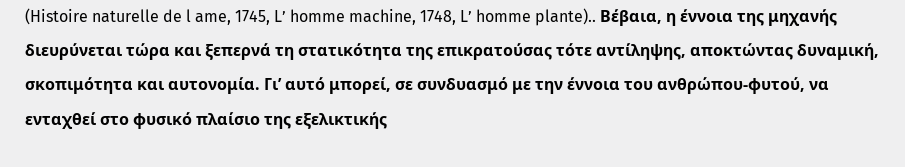(Histoire naturelle de l ame, 1745, L’ homme machine, 1748, L’ homme plante).. Βέβαια, η έννοια της μηχανής διευρύνεται τώρα και ξεπερνά τη στατικότητα της επικρατούσας τότε αντίληψης, αποκτώντας δυναμική, σκοπιμότητα και αυτονομία. Γι’ αυτό μπορεί, σε συνδυασμό με την έννοια του ανθρώπου-φυτού, να ενταχθεί στο φυσικό πλαίσιο της εξελικτικής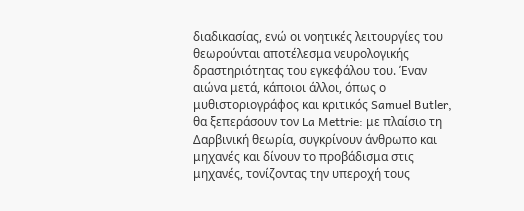διαδικασίας, ενώ οι νοητικές λειτουργίες του θεωρούνται αποτέλεσμα νευρολογικής δραστηριότητας του εγκεφάλου του. Έναν αιώνα μετά, κάποιοι άλλοι, όπως ο μυθιστοριογράφος και κριτικός Samuel Butler, θα ξεπεράσουν τον La Mettrie: με πλαίσιο τη Δαρβινική θεωρία, συγκρίνουν άνθρωπο και μηχανές και δίνουν το προβάδισμα στις μηχανές, τονίζοντας την υπεροχή τους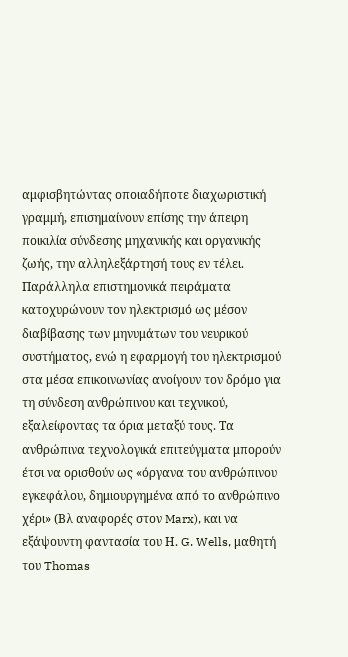αμφισβητώντας οποιαδήποτε διαχωριστική γραμμή, επισημαίνουν επίσης την άπειρη ποικιλία σύνδεσης μηχανικής και οργανικής ζωής, την αλληλεξάρτησή τους εν τέλει. Παράλληλα επιστημονικά πειράματα κατοχυρώνουν τον ηλεκτρισμό ως μέσον διαβίβασης των μηνυμάτων του νευρικού συστήματος, ενώ η εφαρμογή του ηλεκτρισμού στα μέσα επικοινωνίας ανοίγουν τον δρόμο για τη σύνδεση ανθρώπινου και τεχνικού, εξαλείφοντας τα όρια μεταξύ τους. Τα ανθρώπινα τεχνολογικά επιτεύγματα μπορούν έτσι να ορισθούν ως «όργανα του ανθρώπινου εγκεφάλου, δημιουργημένα από το ανθρώπινο χέρι» (Βλ αναφορές στον Marx), και να εξάψουντη φαντασία του Η. G. Wells, μαθητή του Thomas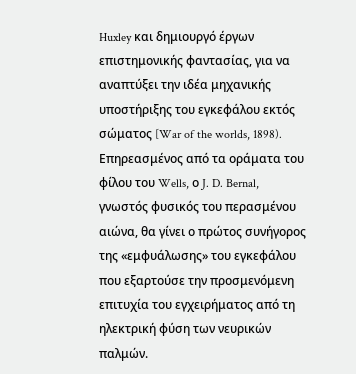Huxley και δημιουργό έργων επιστημονικής φαντασίας, για να αναπτύξει την ιδέα μηχανικής υποστήριξης του εγκεφάλου εκτός σώματος [War of the worlds, 1898). Επηρεασμένος από τα οράματα του φίλου του Wells, ο J. D. Bernal, γνωστός φυσικός του περασμένου αιώνα, θα γίνει ο πρώτος συνήγορος της «εμφυάλωσης» του εγκεφάλου που εξαρτούσε την προσμενόμενη επιτυχία του εγχειρήματος από τη ηλεκτρική φύση των νευρικών παλμών.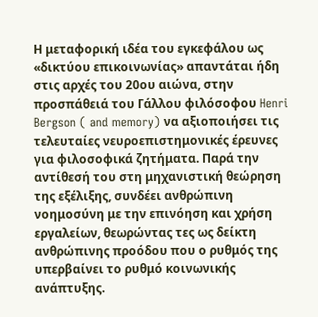Η μεταφορική ιδέα του εγκεφάλου ως «δικτύου επικοινωνίας» απαντάται ήδη στις αρχές του 20ου αιώνα, στην προσπάθειά του Γάλλου φιλόσοφου Henri Bergson ( and memory) να αξιοποιήσει τις τελευταίες νευροεπιστημονικές έρευνες για φιλοσοφικά ζητήματα. Παρά την αντίθεσή του στη μηχανιστική θεώρηση της εξέλιξης, συνδέει ανθρώπινη νοημοσύνη με την επινόηση και χρήση εργαλείων, θεωρώντας τες ως δείκτη ανθρώπινης προόδου που ο ρυθμός της υπερβαίνει το ρυθμό κοινωνικής ανάπτυξης.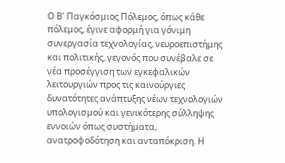Ο Β’ Παγκόσμιος Πόλεμος, όπως κάθε πόλεμος, έγινε αφορμή για γόνιμη συνεργασία τεχνολογίας, νευροεπιστήμης και πολιτικής, γεγονός που συνέβαλε σε νέα προσέγγιση των εγκεφαλικών λειτουργιών προς τις καινούργιες δυνατότητες ανάπτυξης νέων τεχνολογιών υπολογισμού και γενικότερης σύλληψης εννοιών όπως συστήματα, ανατροφοδότηση και ανταπόκριση. Η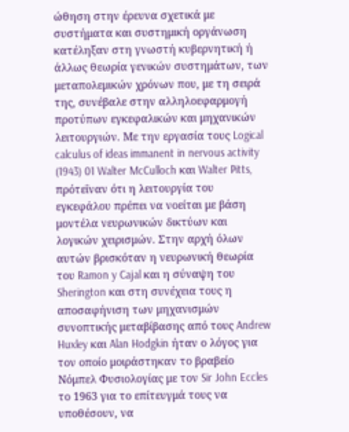ώθηση στην έρευνα σχετικά με συστήματα και συστημική οργάνωση κατέληξαν στη γνωστή κυβερνητική ή άλλως θεωρία γενικών συστημάτων, των μεταπολεμικών χρόνων που, με τη σειρά της, συνέβαλε στην αλληλοεφαρμογή προτύπων εγκεφαλικών και μηχανικών λειτουργιών. Με την εργασία τους Logical calculus of ideas immanent in nervous activity (1943) 01 Walter McCulloch και Walter Pitts, πρότεΐναν ότι η λειτουργία του εγκεφάλου πρέπει να νοείται με βάση μοντέλα νευρωνικών δικτύων και λογικών χειρισμών. Στην αρχή όλων αυτών βρισκόταν η νευρωνική θεωρία του Ramon y Cajal και η σύναψη του Sherington και στη συνέχεια τους η αποσαφήνιση των μηχανισμών συνοπτικής μεταβίβασης από τους Andrew Huxley και Alan Hodgkin ήταν ο λόγος για τον οποίο μοιράστηκαν το βραβείο Νόμπελ Φυσιολογίας με τον Sir John Eccles το 1963 για το επίτευγμά τους να υποθέσουν, να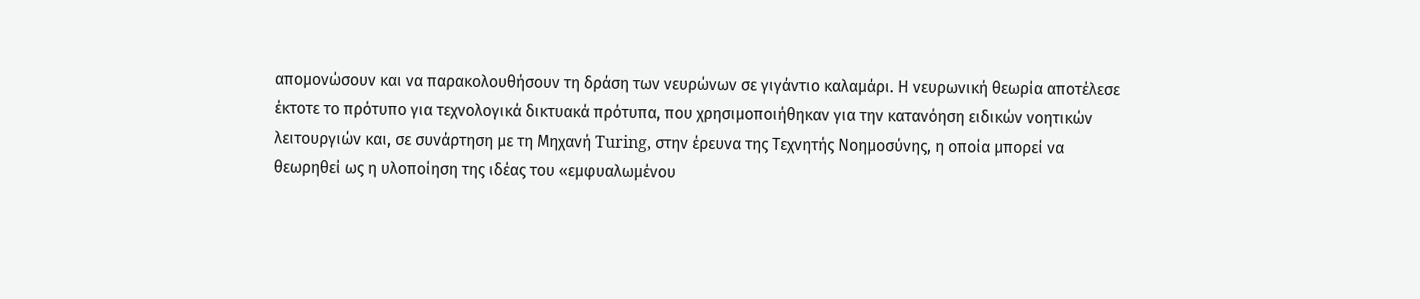απομονώσουν και να παρακολουθήσουν τη δράση των νευρώνων σε γιγάντιο καλαμάρι. Η νευρωνική θεωρία αποτέλεσε έκτοτε το πρότυπο για τεχνολογικά δικτυακά πρότυπα, που χρησιμοποιήθηκαν για την κατανόηση ειδικών νοητικών λειτουργιών και, σε συνάρτηση με τη Μηχανή Turing, στην έρευνα της Τεχνητής Νοημοσύνης, η οποία μπορεί να θεωρηθεί ως η υλοποίηση της ιδέας του «εμφυαλωμένου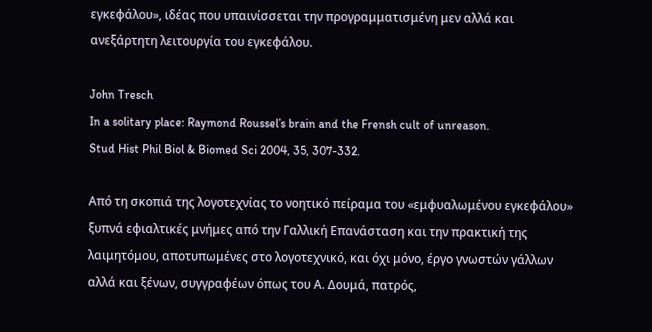εγκεφάλου», ιδέας που υπαινίσσεται την προγραμματισμένη μεν αλλά και ανεξάρτητη λειτουργία του εγκεφάλου.

John Tresch
In a solitary place: Raymond Roussel’s brain and the Frensh cult of unreason.
Stud Hist Phil Biol & Biomed Sci 2004, 35, 307-332.

Από τη σκοπιά της λογοτεχνίας το νοητικό πείραμα του «εμφυαλωμένου εγκεφάλου» ξυπνά εφιαλτικές μνήμες από την Γαλλική Επανάσταση και την πρακτική της λαιμητόμου, αποτυπωμένες στο λογοτεχνικό, και όχι μόνο, έργο γνωστών γάλλων αλλά και ξένων, συγγραφέων όπως του Α. Δουμά, πατρός,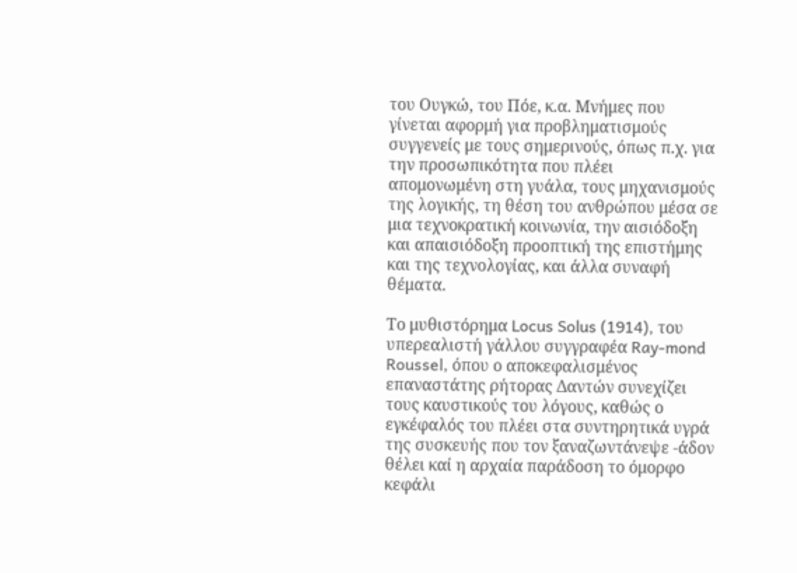του Ουγκώ, του Πόε, κ.α. Μνήμες που γίνεται αφορμή για προβληματισμούς συγγενείς με τους σημερινούς, όπως π.χ. για την προσωπικότητα που πλέει απομονωμένη στη γυάλα, τους μηχανισμούς της λογικής, τη θέση του ανθρώπου μέσα σε μια τεχνοκρατική κοινωνία, την αισιόδοξη και απαισιόδοξη προοπτική της επιστήμης και της τεχνολογίας, και άλλα συναφή θέματα.

Το μυθιστόρημα Locus Solus (1914), του υπερεαλιστή γάλλου συγγραφέα Ray-mond Roussel, όπου ο αποκεφαλισμένος επαναστάτης ρήτορας Δαντών συνεχίζει τους καυστικούς του λόγους, καθώς ο εγκέφαλός του πλέει στα συντηρητικά υγρά της συσκευής που τον ξαναζωντάνεψε -άδον θέλει καί η αρχαία παράδοση το όμορφο κεφάλι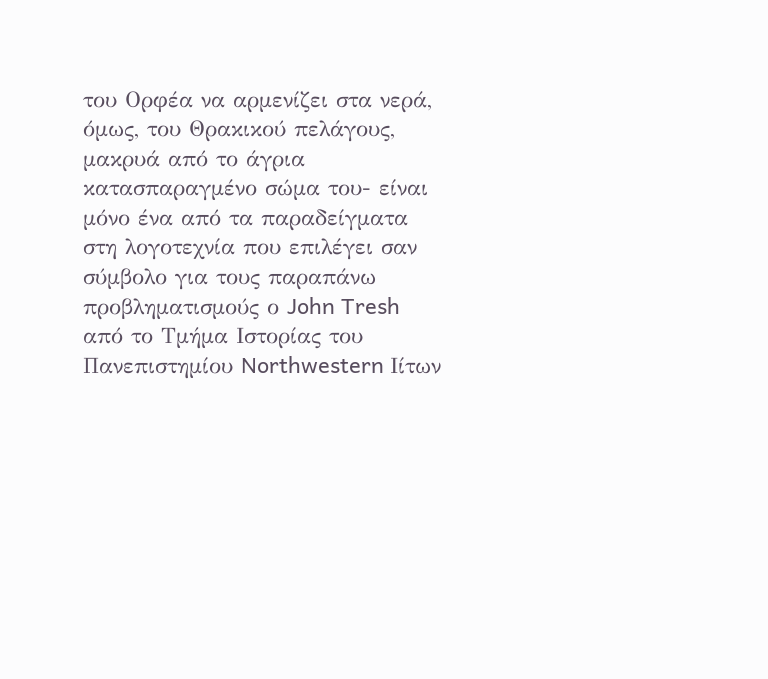του Ορφέα να αρμενίζει στα νερά, όμως, του Θρακικού πελάγους, μακρυά από το άγρια κατασπαραγμένο σώμα του- είναι μόνο ένα από τα παραδείγματα στη λογοτεχνία που επιλέγει σαν σύμβολο για τους παραπάνω προβληματισμούς ο John Tresh από το Τμήμα Ιστορίας του Πανεπιστημίου Northwestern Ιίτων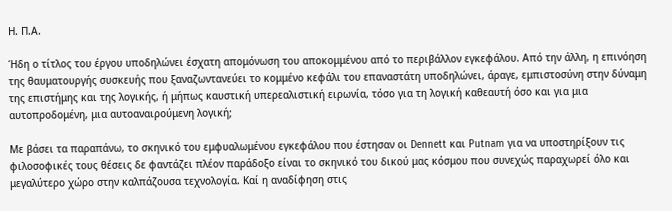Η. Π.Α.

Ήδη ο τίτλος του έργου υποδηλώνει έσχατη απομόνωση του αποκομμένου από το περιβάλλον εγκεφάλου. Από την άλλη, η επινόηση της θαυματουργής συσκευής που ξαναζωντανεύει το κομμένο κεφάλι του επαναστάτη υποδηλώνει, άραγε, εμπιστοσύνη στην δύναμη της επιστήμης και της λογικής, ή μήπως καυστική υπερεαλιστική ειρωνία, τόσο για τη λογική καθεαυτή όσο και για μια αυτοπροδομένη, μια αυτοαναιρούμενη λογική;

Με βάσει τα παραπάνω, το σκηνικό του εμφυαλωμένου εγκεφάλου που έστησαν οι Dennett και Putnam για να υποστηρίξουν τις φιλοσοφικές τους θέσεις δε φαντάζει πλέον παράδοξο είναι το σκηνικό του δικού μας κόσμου που συνεχώς παραχωρεί όλο και μεγαλύτερο χώρο στην καλπάζουσα τεχνολογία. Καί η αναδίφηση στις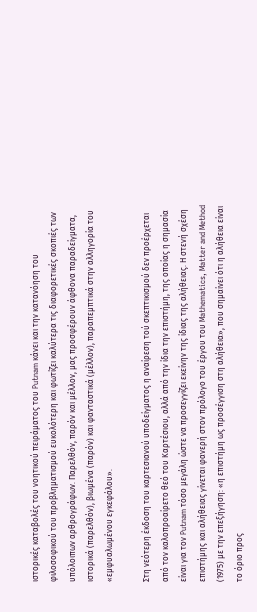ιστορικές καταβολές του νοητικού πειράματος του Putnam κάνει και την κατανόηση του φιλοσοφικού του προβληματισμού ευκολότερη και φωτίζει καλύτερα τις διαφορετικές σκοπιές των υπόλοιπων αρθρογράφων. Παρελθόν, παρόν και μέλλον, μας προσφέρουν άφθονα παραδείγματα, ιστορικά (παρελθόν), βιωμένα (παρόν) και φανταστικά (μέλλον), παραπεμπτικά στην αλληγορία του «εμφυαλωμένου εγκεφάλου».

Στη νεότερη έκδοση του καρτεσιανού υποδείγματος η αναίρεση τού σκεπτικισμού δεν προέρχεται από τον καλοπροαίρετο θεό του Καρτέσιου, αλλά από την ίδια την επιστήμη, της οποίας η σημασία είναι για τον Putnam τόσο μεγάλη ώστε να προσεγγίζει εκείνην της ίδιας της αλήθειας. Η στενή σχέση επιστήμης και αλήθειας γίνεται φανερή στον πρόλογο του έργου του Mathematics, Matter and Method (1975) με την επεξήγηση: «η επιστήμη ως προσέγγιση στη αλήθεια», που σημαίνει ότι η αλήθεια είναι το όριο προς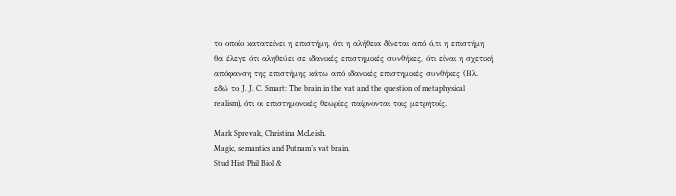το οποίο κατατείνει η επιστήμη, ότι η αλήθεια δίνεται από ό,τι η επιστήμη θα έλεγε ότι αληθεύει σε ιδανικές επιστημικές συνθήκες, ότι είναι η σχετική απόφανση της επιστήμης κάτω από ιδανικές επιστημικές συνθήκες (Βλ. εδώ το J. J. C. Smart: The brain in the vat and the question of metaphysical realism), ότι οι επιστημονικές θεωρίες παίρνονται τοις μετρητοίς.

Mark Sprevak, Christina McLeish.
Magic, semantics and Putnam’s vat brain.
Stud Hist Phil Biol &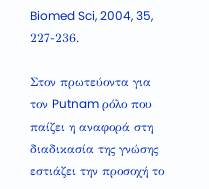Biomed Sci, 2004, 35, 227-236.

Στον πρωτεύοντα για τον Putnam ρόλο που παίζει η αναφορά στη διαδικασία της γνώσης εστιάζει την προσοχή το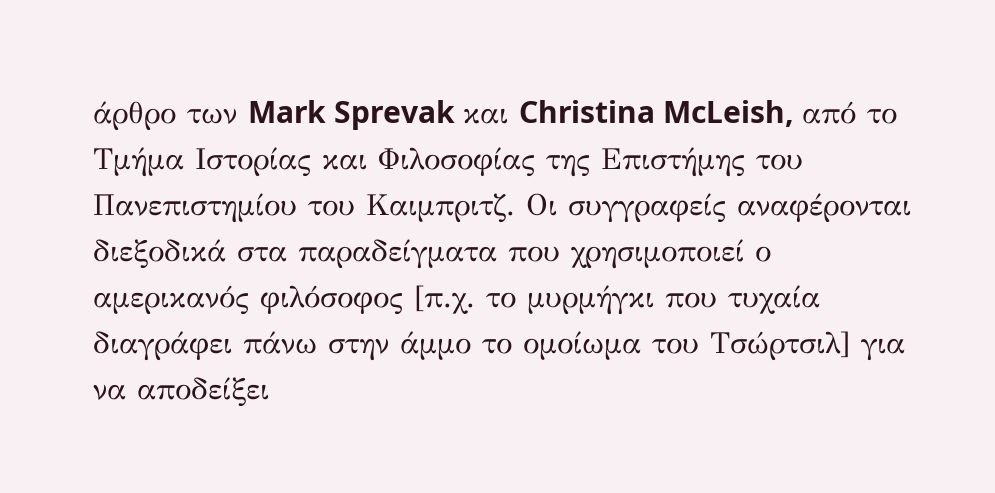άρθρο των Mark Sprevak και Christina McLeish, από το Τμήμα Ιστορίας και Φιλοσοφίας της Επιστήμης του Πανεπιστημίου του Καιμπριτζ. Οι συγγραφείς αναφέρονται διεξοδικά στα παραδείγματα που χρησιμοποιεί ο αμερικανός φιλόσοφος [π.χ. το μυρμήγκι που τυχαία διαγράφει πάνω στην άμμο το ομοίωμα του Τσώρτσιλ] για να αποδείξει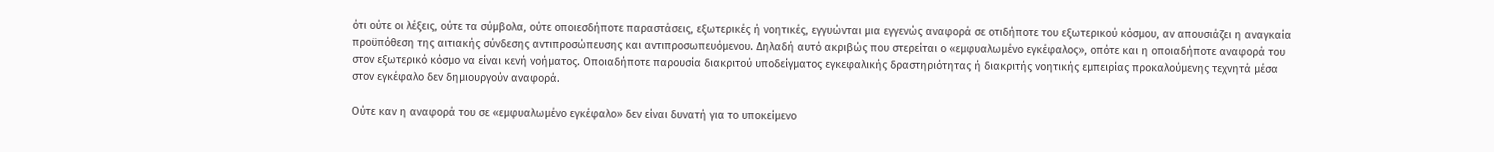ότι ούτε οι λέξεις, ούτε τα σύμβολα, ούτε οποιεσδήποτε παραστάσεις, εξωτερικές ή νοητικές, εγγυώνται μια εγγενώς αναφορά σε οτιδήποτε του εξωτερικού κόσμου, αν απουσιάζει η αναγκαία προϋπόθεση της αιτιακής σύνδεσης αντιπροσώπευσης και αντιπροσωπευόμενου. Δηλαδή αυτό ακριβώς που στερείται ο «εμφυαλωμένο εγκέφαλος», οπότε και η οποιαδήποτε αναφορά του στον εξωτερικό κόσμο να είναι κενή νοήματος. Οποιαδήποτε παρουσία διακριτού υποδείγματος εγκεφαλικής δραστηριότητας ή διακριτής νοητικής εμπειρίας προκαλούμενης τεχνητά μέσα στον εγκέφαλο δεν δημιουργούν αναφορά.

Ούτε καν η αναφορά του σε «εμφυαλωμένο εγκέφαλο» δεν είναι δυνατή για το υποκείμενο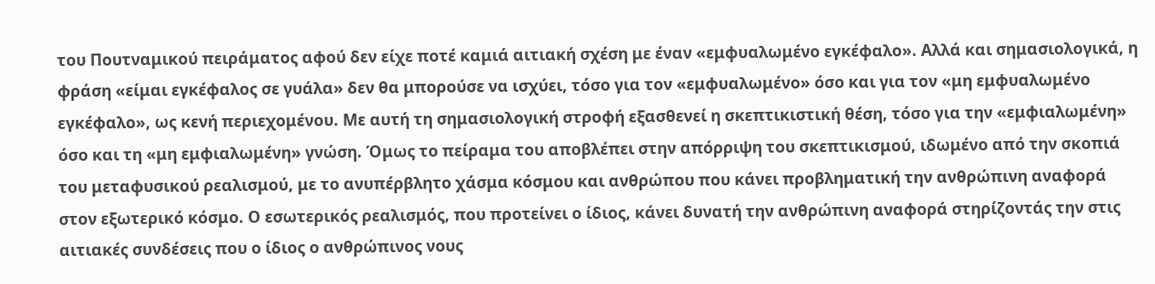του Πουτναμικού πειράματος αφού δεν είχε ποτέ καμιά αιτιακή σχέση με έναν «εμφυαλωμένο εγκέφαλο». Αλλά και σημασιολογικά, η φράση «είμαι εγκέφαλος σε γυάλα» δεν θα μπορούσε να ισχύει, τόσο για τον «εμφυαλωμένο» όσο και για τον «μη εμφυαλωμένο εγκέφαλο», ως κενή περιεχομένου. Με αυτή τη σημασιολογική στροφή εξασθενεί η σκεπτικιστική θέση, τόσο για την «εμφιαλωμένη» όσο και τη «μη εμφιαλωμένη» γνώση. Όμως το πείραμα του αποβλέπει στην απόρριψη του σκεπτικισμού, ιδωμένο από την σκοπιά του μεταφυσικού ρεαλισμού, με το ανυπέρβλητο χάσμα κόσμου και ανθρώπου που κάνει προβληματική την ανθρώπινη αναφορά στον εξωτερικό κόσμο. Ο εσωτερικός ρεαλισμός, που προτείνει ο ίδιος, κάνει δυνατή την ανθρώπινη αναφορά στηρίζοντάς την στις αιτιακές συνδέσεις που ο ίδιος ο ανθρώπινος νους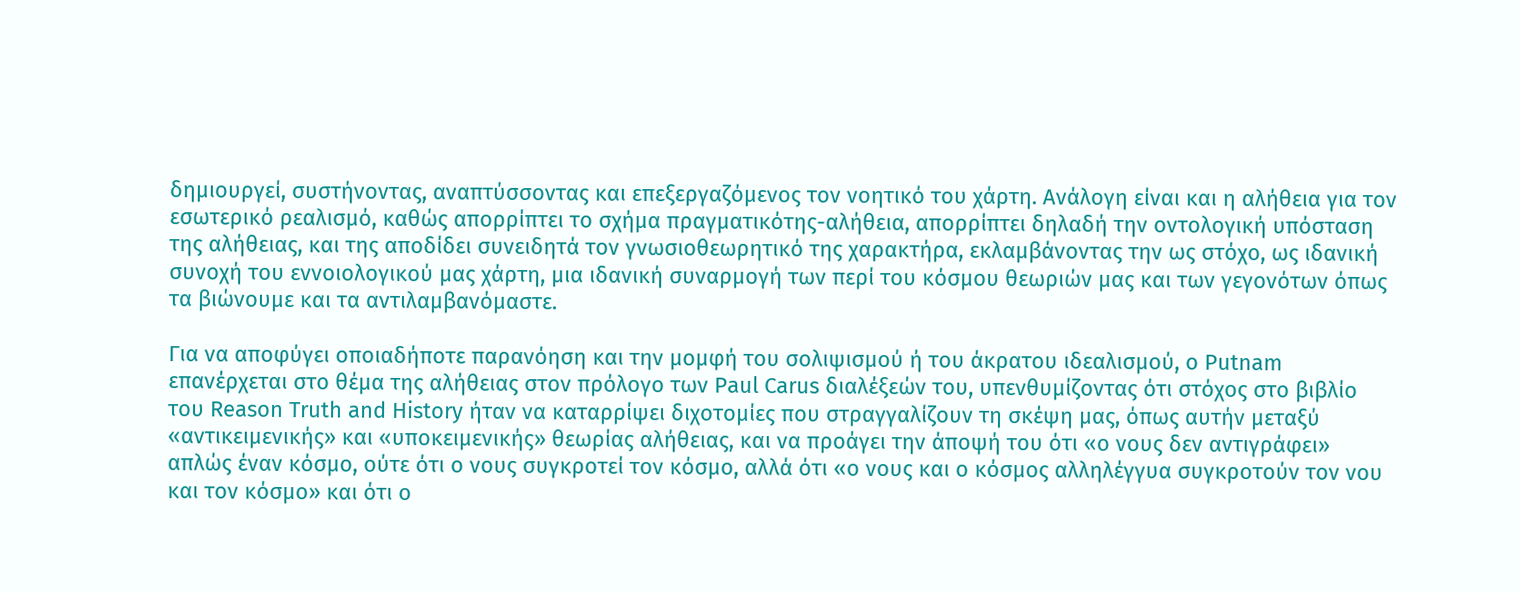δημιουργεί, συστήνοντας, αναπτύσσοντας και επεξεργαζόμενος τον νοητικό του χάρτη. Ανάλογη είναι και η αλήθεια για τον εσωτερικό ρεαλισμό, καθώς απορρίπτει το σχήμα πραγματικότης-αλήθεια, απορρίπτει δηλαδή την οντολογική υπόσταση της αλήθειας, και της αποδίδει συνειδητά τον γνωσιοθεωρητικό της χαρακτήρα, εκλαμβάνοντας την ως στόχο, ως ιδανική συνοχή του εννοιολογικού μας χάρτη, μια ιδανική συναρμογή των περί του κόσμου θεωριών μας και των γεγονότων όπως τα βιώνουμε και τα αντιλαμβανόμαστε.

Για να αποφύγει οποιαδήποτε παρανόηση και την μομφή του σολιψισμού ή του άκρατου ιδεαλισμού, ο Putnam επανέρχεται στο θέμα της αλήθειας στον πρόλογο των Paul Carus διαλέξεών του, υπενθυμίζοντας ότι στόχος στο βιβλίο του Reason Truth and History ήταν να καταρρίψει διχοτομίες που στραγγαλίζουν τη σκέψη μας, όπως αυτήν μεταξύ «αντικειμενικής» και «υποκειμενικής» θεωρίας αλήθειας, και να προάγει την άποψή του ότι «ο νους δεν αντιγράφει» απλώς έναν κόσμο, ούτε ότι ο νους συγκροτεί τον κόσμο, αλλά ότι «ο νους και ο κόσμος αλληλέγγυα συγκροτούν τον νου και τον κόσμο» και ότι ο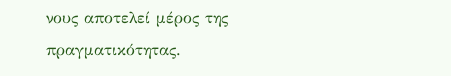νους αποτελεί μέρος της πραγματικότητας.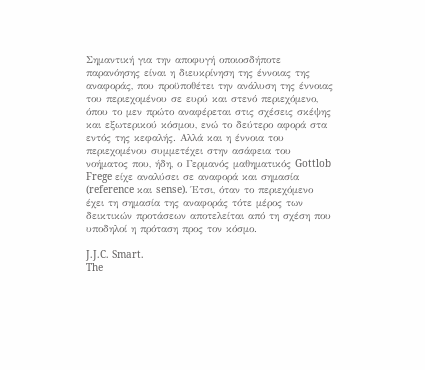Σημαντική για την αποφυγή οποιοσδήποτε παρανόησης είναι η διευκρίνηση της έννοιας της αναφοράς, που προϋποθέτει την ανάλυση της έννοιας του περιεχομένου σε ευρύ και στενό περιεχόμενο, όπου το μεν πρώτο αναφέρεται στις σχέσεις σκέψης και εξωτερικού κόσμου, ενώ το δεύτερο αφορά στα εντός της κεφαλής. Αλλά και η έννοια του περιεχομένου συμμετέχει στην ασάφεια του νοήματος που, ήδη, ο Γερμανός μαθηματικός Gottlob Frege είχε αναλύσει σε αναφορά και σημασία (reference και sense). Έτσι, όταν το περιεχόμενο έχει τη σημασία της αναφοράς τότε μέρος των δεικτικών προτάσεων αποτελείται από τη σχέση που υποδηλοί η πρόταση προς τον κόσμο.

J.J.C. Smart.
The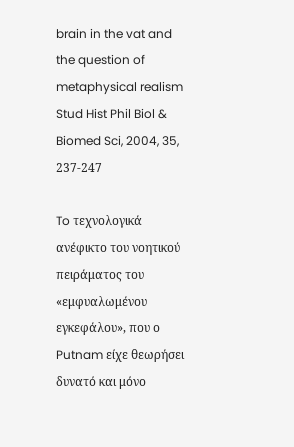brain in the vat and the question of metaphysical realism
Stud Hist Phil Biol & Biomed Sci, 2004, 35, 237-247

To τεχνολογικά ανέφικτο του νοητικού πειράματος του «εμφυαλωμένου εγκεφάλου», που ο Putnam είχε θεωρήσει δυνατό και μόνο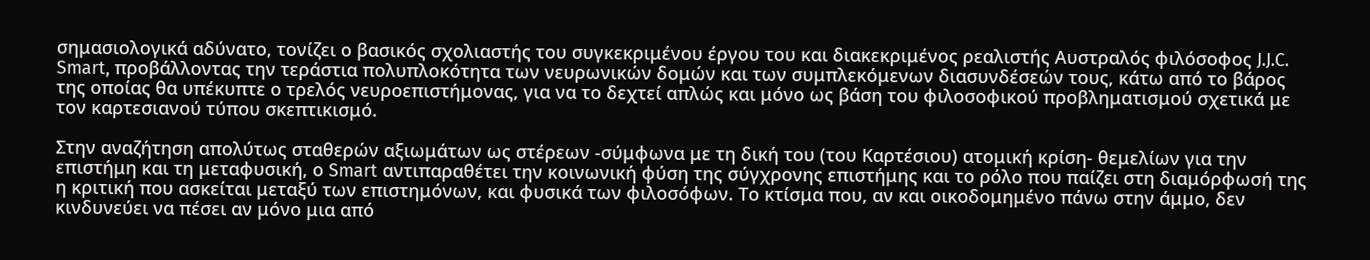σημασιολογικά αδύνατο, τονίζει ο βασικός σχολιαστής του συγκεκριμένου έργου του και διακεκριμένος ρεαλιστής Αυστραλός φιλόσοφος J.J.C. Smart, προβάλλοντας την τεράστια πολυπλοκότητα των νευρωνικών δομών και των συμπλεκόμενων διασυνδέσεών τους, κάτω από το βάρος της οποίας θα υπέκυπτε ο τρελός νευροεπιστήμονας, για να το δεχτεί απλώς και μόνο ως βάση του φιλοσοφικού προβληματισμού σχετικά με τον καρτεσιανού τύπου σκεπτικισμό.

Στην αναζήτηση απολύτως σταθερών αξιωμάτων ως στέρεων -σύμφωνα με τη δική του (του Καρτέσιου) ατομική κρίση- θεμελίων για την επιστήμη και τη μεταφυσική, ο Smart αντιπαραθέτει την κοινωνική φύση της σύγχρονης επιστήμης και το ρόλο που παίζει στη διαμόρφωσή της η κριτική που ασκείται μεταξύ των επιστημόνων, και φυσικά των φιλοσόφων. Το κτίσμα που, αν και οικοδομημένο πάνω στην άμμο, δεν κινδυνεύει να πέσει αν μόνο μια από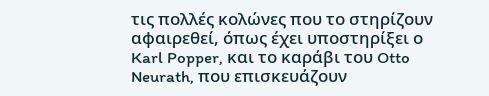τις πολλές κολώνες που το στηρίζουν αφαιρεθεί, όπως έχει υποστηρίξει ο Karl Popper, και το καράβι του Otto Neurath, που επισκευάζουν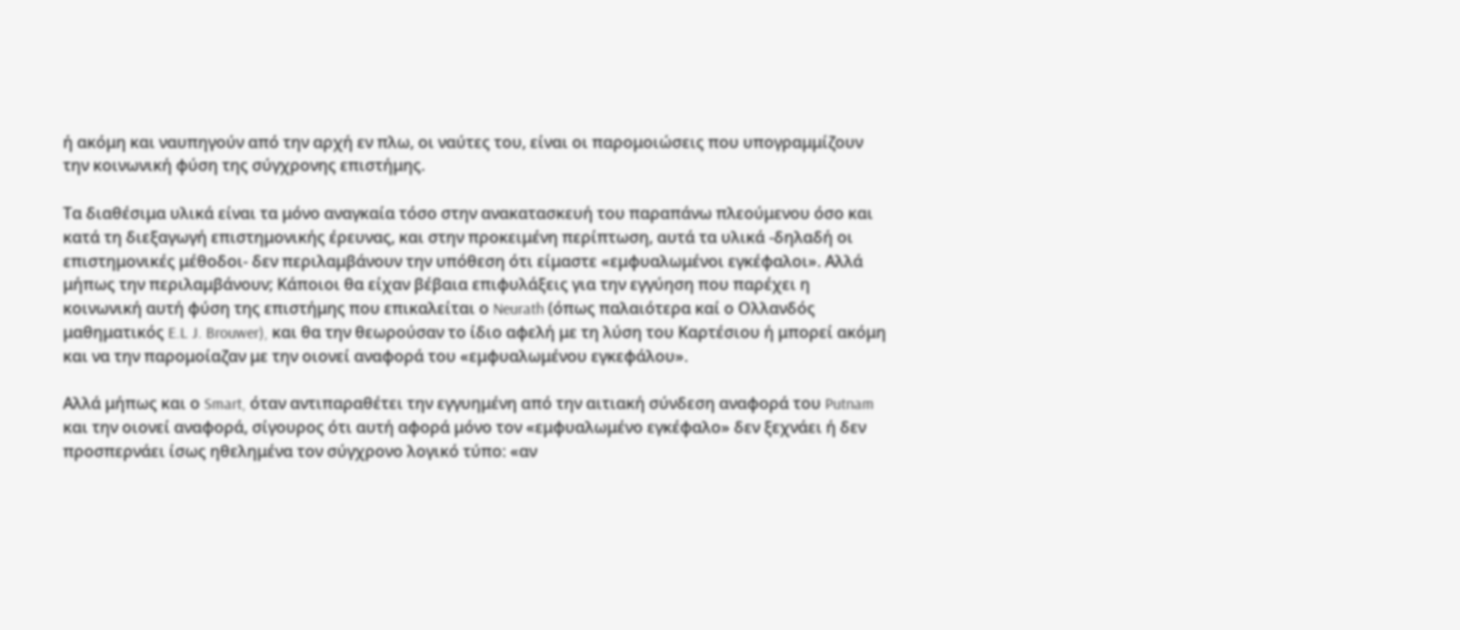ή ακόμη και ναυπηγούν από την αρχή εν πλω, οι ναύτες του, είναι οι παρομοιώσεις που υπογραμμίζουν την κοινωνική φύση της σύγχρονης επιστήμης.

Τα διαθέσιμα υλικά είναι τα μόνο αναγκαία τόσο στην ανακατασκευή του παραπάνω πλεούμενου όσο και κατά τη διεξαγωγή επιστημονικής έρευνας, και στην προκειμένη περίπτωση, αυτά τα υλικά -δηλαδή οι επιστημονικές μέθοδοι- δεν περιλαμβάνουν την υπόθεση ότι είμαστε «εμφυαλωμένοι εγκέφαλοι». Αλλά μήπως την περιλαμβάνουν; Κάποιοι θα είχαν βέβαια επιφυλάξεις για την εγγύηση που παρέχει η κοινωνική αυτή φύση της επιστήμης που επικαλείται ο Neurath (όπως παλαιότερα καί ο Ολλανδός μαθηματικός E.L J. Brouwer), και θα την θεωρούσαν το ίδιο αφελή με τη λύση του Καρτέσιου ή μπορεί ακόμη και να την παρομοίαζαν με την οιονεί αναφορά του «εμφυαλωμένου εγκεφάλου».

Αλλά μήπως και ο Smart, όταν αντιπαραθέτει την εγγυημένη από την αιτιακή σύνδεση αναφορά του Putnam και την οιονεί αναφορά, σίγουρος ότι αυτή αφορά μόνο τον «εμφυαλωμένο εγκέφαλο» δεν ξεχνάει ή δεν προσπερνάει ίσως ηθελημένα τον σύγχρονο λογικό τύπο: «αν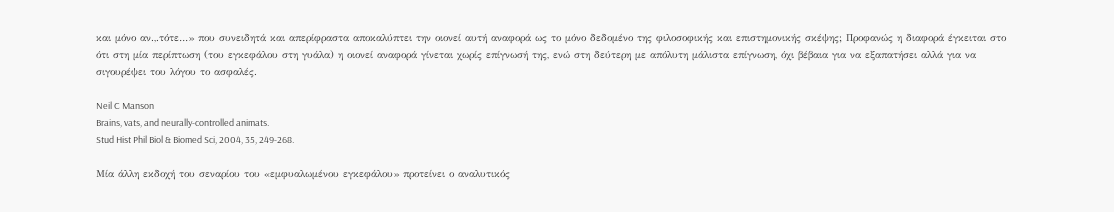και μόνο αν.,.τότε…» που συνειδητά και απερίφραστα αποκαλύπτει την οιονεί αυτή αναφορά ως το μόνο δεδομένο της φιλοσοφικής και επιστημονικής σκέψης; Προφανώς η διαφορά έγκειται στο ότι στη μία περίπτωση (του εγκεφάλου στη γυάλα) η οιονεί αναφορά γίνεται χωρίς επίγνωσή της, ενώ στη δεύτερη με απόλυτη μάλιστα επίγνωση, όχι βέβαια για να εξαπατήσει αλλά για να σιγουρέψει του λόγου το ασφαλές.

Neil C Manson
Brains, vats, and neurally-controlled animats.
Stud Hist Phil Biol & Biomed Sci, 2004, 35, 249-268.

Μία άλλη εκδοχή του σεναρίου του «εμφυαλωμένου εγκεφάλου» προτείνει ο αναλυτικός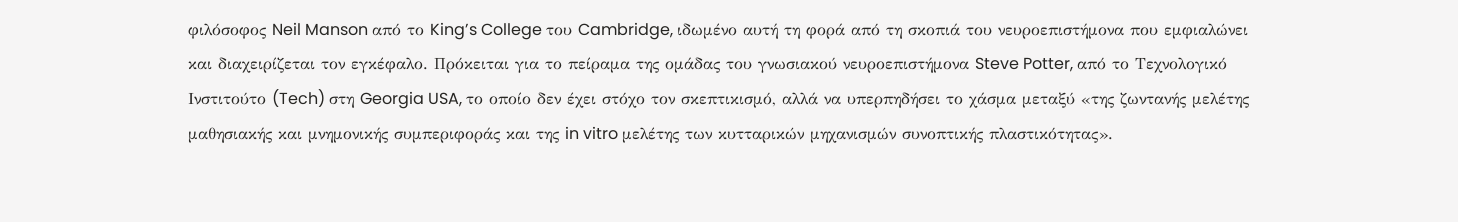φιλόσοφος Neil Manson από το King’s College του Cambridge, ιδωμένο αυτή τη φορά από τη σκοπιά του νευροεπιστήμονα που εμφιαλώνει και διαχειρίζεται τον εγκέφαλο. Πρόκειται για το πείραμα της ομάδας του γνωσιακού νευροεπιστήμονα Steve Potter, από το Τεχνολογικό Ινστιτούτο (Tech) στη Georgia USA, το οποίο δεν έχει στόχο τον σκεπτικισμό, αλλά να υπερπηδήσει το χάσμα μεταξύ «της ζωντανής μελέτης μαθησιακής και μνημονικής συμπεριφοράς και της in vitro μελέτης των κυτταρικών μηχανισμών συνοπτικής πλαστικότητας».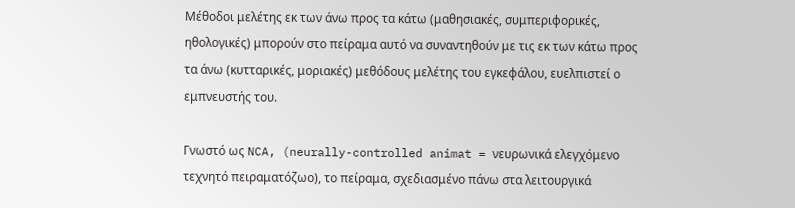Μέθοδοι μελέτης εκ των άνω προς τα κάτω (μαθησιακές, συμπεριφορικές, ηθολογικές) μπορούν στο πείραμα αυτό να συναντηθούν με τις εκ των κάτω προς τα άνω (κυτταρικές, μοριακές) μεθόδους μελέτης του εγκεφάλου, ευελπιστεί ο εμπνευστής του.

Γνωστό ως NCA, (neurally-controlled animat = νευρωνικά ελεγχόμενο τεχνητό πειραματόζωο), το πείραμα, σχεδιασμένο πάνω στα λειτουργικά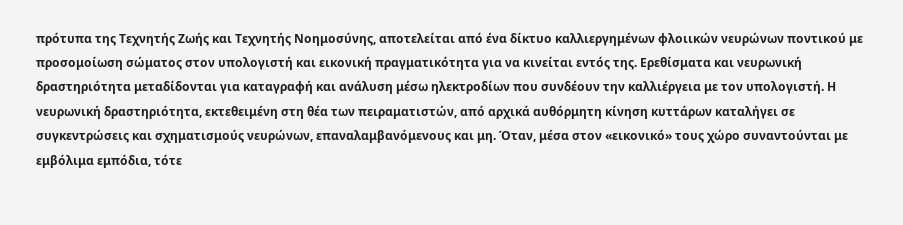πρότυπα της Τεχνητής Ζωής και Τεχνητής Νοημοσύνης, αποτελείται από ένα δίκτυο καλλιεργημένων φλοιικών νευρώνων ποντικού με προσομοίωση σώματος στον υπολογιστή και εικονική πραγματικότητα για να κινείται εντός της. Ερεθίσματα και νευρωνική δραστηριότητα μεταδίδονται για καταγραφή και ανάλυση μέσω ηλεκτροδίων που συνδέουν την καλλιέργεια με τον υπολογιστή. Η νευρωνική δραστηριότητα, εκτεθειμένη στη θέα των πειραματιστών, από αρχικά αυθόρμητη κίνηση κυττάρων καταλήγει σε συγκεντρώσεις και σχηματισμούς νευρώνων, επαναλαμβανόμενους και μη. Όταν, μέσα στον «εικονικό» τους χώρο συναντούνται με εμβόλιμα εμπόδια, τότε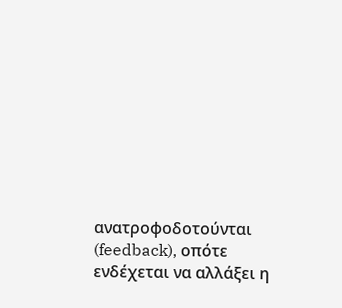ανατροφοδοτούνται (feedback), οπότε ενδέχεται να αλλάξει η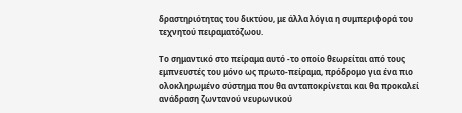δραστηριότητας του δικτύου, με άλλα λόγια η συμπεριφορά του τεχνητού πειραματόζωου.

Το σημαντικό στο πείραμα αυτό -το οποίο θεωρείται από τους εμπνευστές του μόνο ως πρωτο-πείραμα, πρόδρομο για ένα πιο ολοκληρωμένο σύστημα που θα ανταποκρίνεται και θα προκαλεί ανάδραση ζωντανού νευρωνικού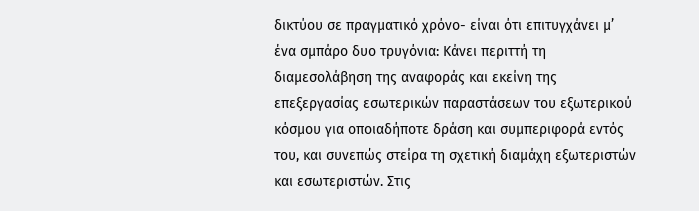δικτύου σε πραγματικό χρόνο- είναι ότι επιτυγχάνει μ’ ένα σμπάρο δυο τρυγόνια: Κάνει περιττή τη διαμεσολάβηση της αναφοράς και εκείνη της επεξεργασίας εσωτερικών παραστάσεων του εξωτερικού κόσμου για οποιαδήποτε δράση και συμπεριφορά εντός του, και συνεπώς στείρα τη σχετική διαμάχη εξωτεριστών και εσωτεριστών. Στις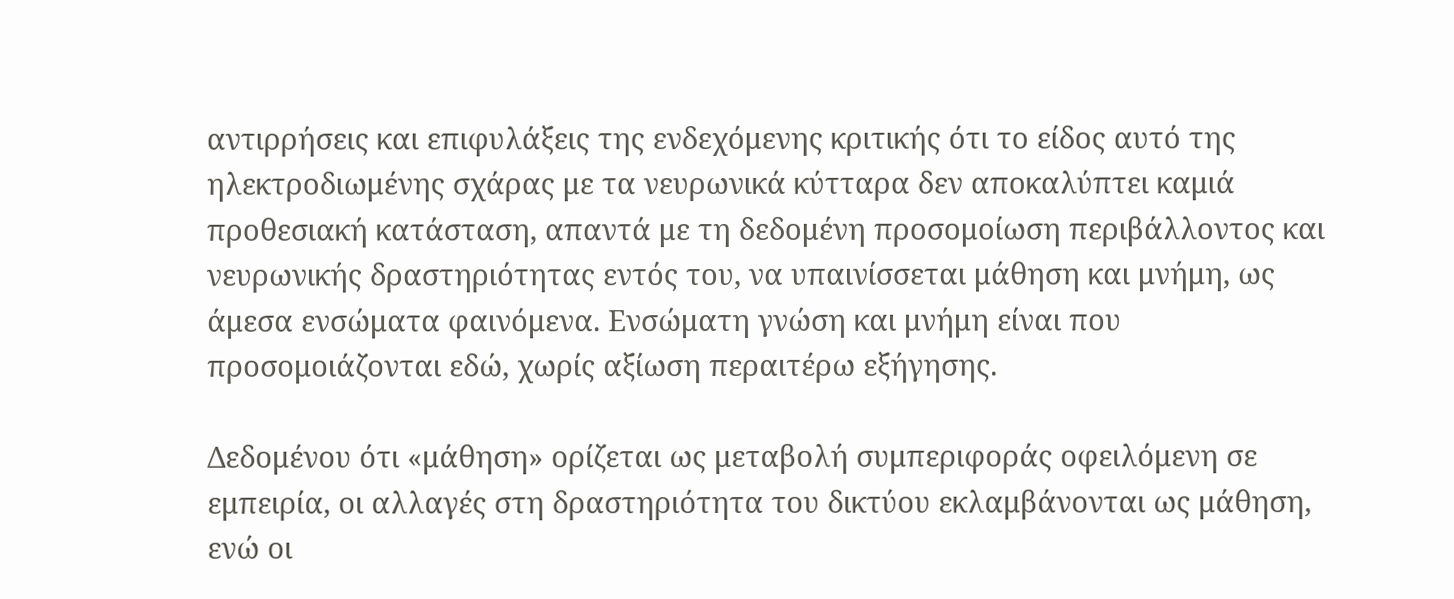αντιρρήσεις και επιφυλάξεις της ενδεχόμενης κριτικής ότι το είδος αυτό της ηλεκτροδιωμένης σχάρας με τα νευρωνικά κύτταρα δεν αποκαλύπτει καμιά προθεσιακή κατάσταση, απαντά με τη δεδομένη προσομοίωση περιβάλλοντος και νευρωνικής δραστηριότητας εντός του, να υπαινίσσεται μάθηση και μνήμη, ως άμεσα ενσώματα φαινόμενα. Ενσώματη γνώση και μνήμη είναι που προσομοιάζονται εδώ, χωρίς αξίωση περαιτέρω εξήγησης.

Δεδομένου ότι «μάθηση» ορίζεται ως μεταβολή συμπεριφοράς οφειλόμενη σε εμπειρία, οι αλλαγές στη δραστηριότητα του δικτύου εκλαμβάνονται ως μάθηση, ενώ οι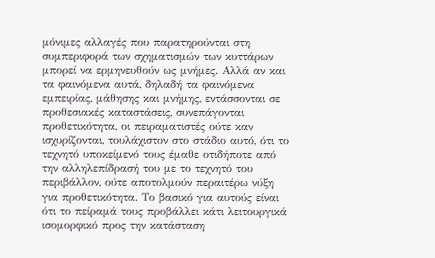μόνιμες αλλαγές που παρατηρούνται στη συμπεριφορά των σχηματισμών των κυττάρων μπορεί να ερμηνευθούν ως μνήμες. Αλλά αν και τα φαινόμενα αυτά, δηλαδή τα φαινόμενα εμπειρίας, μάθησης και μνήμης, εντάσσονται σε προθεσιακές καταστάσεις, συνεπάγονται προθετικότητα, οι πειραματιστές ούτε καν ισχυρίζονται, τουλάχιστον στο στάδιο αυτό, ότι το τεχνητό υποκείμενό τους έμαθε οτιδήποτε από την αλληλεπίδρασή του με το τεχνητό του περιβάλλον, ούτε αποτολμούν περαιτέρω νύξη για προθετικότητα. Το βασικό για αυτούς είναι ότι το πείραμά τους προβάλλει κάτι λειτουργικά ισομορφικό προς την κατάσταση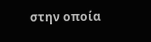στην οποία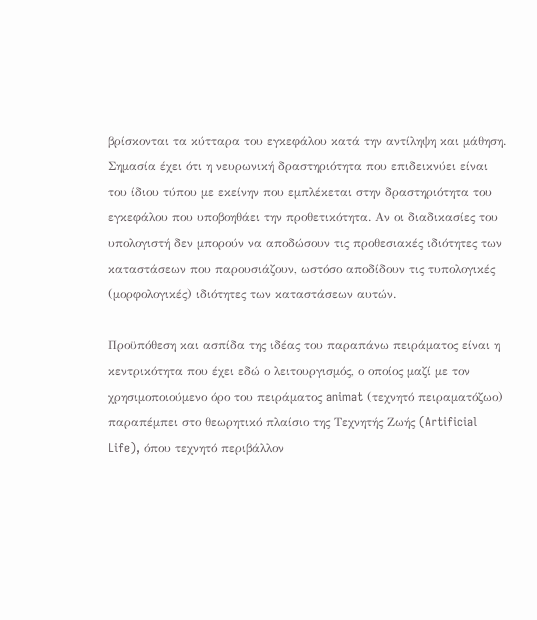βρίσκονται τα κύτταρα του εγκεφάλου κατά την αντίληψη και μάθηση. Σημασία έχει ότι η νευρωνική δραστηριότητα που επιδεικνύει είναι του ίδιου τύπου με εκείνην που εμπλέκεται στην δραστηριότητα του εγκεφάλου που υποβοηθάει την προθετικότητα. Αν οι διαδικασίες του υπολογιστή δεν μπορούν να αποδώσουν τις προθεσιακές ιδιότητες των καταστάσεων που παρουσιάζουν, ωστόσο αποδίδουν τις τυπολογικές (μορφολογικές) ιδιότητες των καταστάσεων αυτών.

Προϋπόθεση και ασπίδα της ιδέας του παραπάνω πειράματος είναι η κεντρικότητα που έχει εδώ ο λειτουργισμός, ο οποίος μαζί με τον χρησιμοποιούμενο όρο του πειράματος animat (τεχνητό πειραματόζωο) παραπέμπει στο θεωρητικό πλαίσιο της Τεχνητής Ζωής (Artificial Life), όπου τεχνητό περιβάλλον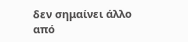δεν σημαίνει άλλο από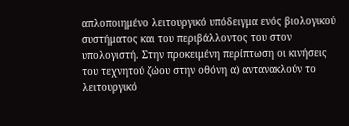απλοποιημένο λειτουργικό υπόδειγμα ενός βιολογικού συστήματος και του περιβάλλοντος του στον υπολογιστή. Στην προκειμένη περίπτωση οι κινήσεις του τεχνητού ζώου στην οθόνη α) αντανακλούν το λειτουργικό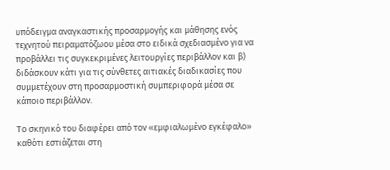υπόδειγμα αναγκαστικής προσαρμογής και μάθησης ενός τεχνητού πειραματόζωου μέσα στο ειδικά σχεδιασμένο για να προβάλλει τις συγκεκριμένες λειτουργίες περιβάλλον και β) διδάσκουν κάτι για τις σύνθετες αιτιακές διαδικασίες που συμμετέχουν στη προσαρμοστική συμπεριφορά μέσα σε κάποιο περιβάλλον.

Το σκηνικό του διαφέρει από τον «εμφιαλωμένο εγκέφαλο» καθότι εστιάζεται στη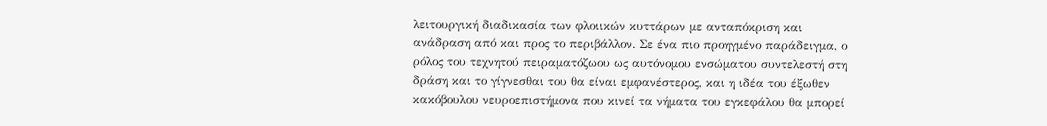λειτουργική διαδικασία των φλοιικών κυττάρων με ανταπόκριση και ανάδραση από και προς το περιβάλλον. Σε ένα πιο προηγμένο παράδειγμα, ο ρόλος του τεχνητού πειραματόζωου ως αυτόνομου ενσώματου συντελεστή στη δράση και το γίγνεσθαι του θα είναι εμφανέστερος, και η ιδέα του έξωθεν κακόβουλου νευροεπιστήμονα που κινεί τα νήματα του εγκεφάλου θα μπορεί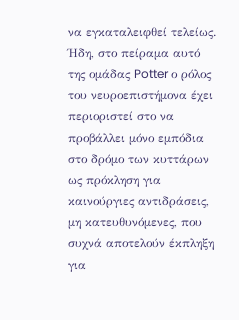να εγκαταλειφθεί τελείως. Ήδη, στο πείραμα αυτό της ομάδας Potter ο ρόλος του νευροεπιστήμονα έχει περιοριστεί στο να προβάλλει μόνο εμπόδια στο δρόμο των κυττάρων ως πρόκληση για καινούργιες αντιδράσεις, μη κατευθυνόμενες, που συχνά αποτελούν έκπληξη για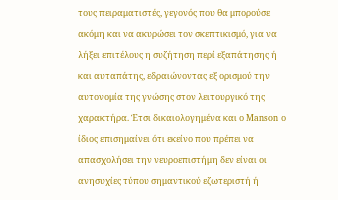τους πειραματιστές, γεγονός που θα μπορούσε ακόμη και να ακυρώσει τον σκεπτικισμό, για να λήξει επιτέλους η συζήτηση περί εξαπάτησης ή και αυταπάτης, εδραιώνοντας εξ ορισμού την αυτονομία της γνώσης στον λειτουργικό της χαρακτήρα. Έτσι δικαιολογημένα και ο Manson ο ίδιος επισημαίνει ότι εκείνο που πρέπει να απασχολήσει την νευροεπιστήμη δεν είναι οι ανησυχίες τύπου σημαντικού εζωτεριστή ή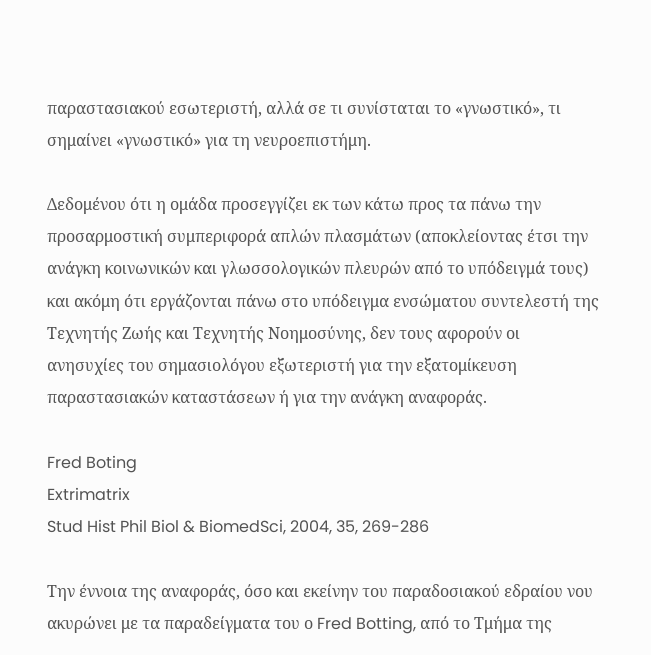παραστασιακού εσωτεριστή, αλλά σε τι συνίσταται το «γνωστικό», τι σημαίνει «γνωστικό» για τη νευροεπιστήμη.

Δεδομένου ότι η ομάδα προσεγγίζει εκ των κάτω προς τα πάνω την προσαρμοστική συμπεριφορά απλών πλασμάτων (αποκλείοντας έτσι την ανάγκη κοινωνικών και γλωσσολογικών πλευρών από το υπόδειγμά τους) και ακόμη ότι εργάζονται πάνω στο υπόδειγμα ενσώματου συντελεστή της Τεχνητής Ζωής και Τεχνητής Νοημοσύνης, δεν τους αφορούν οι ανησυχίες του σημασιολόγου εξωτεριστή για την εξατομίκευση παραστασιακών καταστάσεων ή για την ανάγκη αναφοράς.

Fred Boting
Extrimatrix
Stud Hist Phil Biol & BiomedSci, 2004, 35, 269-286

Την έννοια της αναφοράς, όσο και εκείνην του παραδοσιακού εδραίου νου ακυρώνει με τα παραδείγματα του ο Fred Botting, από το Τμήμα της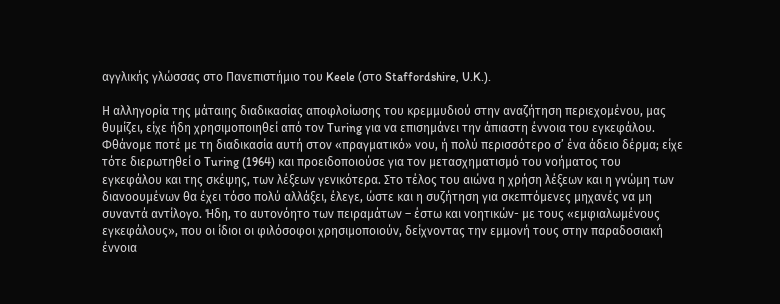αγγλικής γλώσσας στο Πανεπιστήμιο του Keele (στο Staffordshire, U.K.).

Η αλληγορία της μάταιης διαδικασίας αποφλοίωσης του κρεμμυδιού στην αναζήτηση περιεχομένου, μας θυμίζει, είχε ήδη χρησιμοποιηθεί από τον Turing για να επισημάνει την άπιαστη έννοια του εγκεφάλου. Φθάνομε ποτέ με τη διαδικασία αυτή στον «πραγματικό» νου, ή πολύ περισσότερο σ’ ένα άδειο δέρμα; είχε τότε διερωτηθεί ο Turing (1964) και προειδοποιούσε για τον μετασχηματισμό του νοήματος του εγκεφάλου και της σκέψης, των λέξεων γενικότερα. Στο τέλος του αιώνα η χρήση λέξεων και η γνώμη των διανοουμένων θα έχει τόσο πολύ αλλάξει, έλεγε, ώστε και η συζήτηση για σκεπτόμενες μηχανές να μη συναντά αντίλογο. Ήδη, το αυτονόητο των πειραμάτων – έστω και νοητικών- με τους «εμφιαλωμένους εγκεφάλους», που οι ίδιοι οι φιλόσοφοι χρησιμοποιούν, δείχνοντας την εμμονή τους στην παραδοσιακή έννοια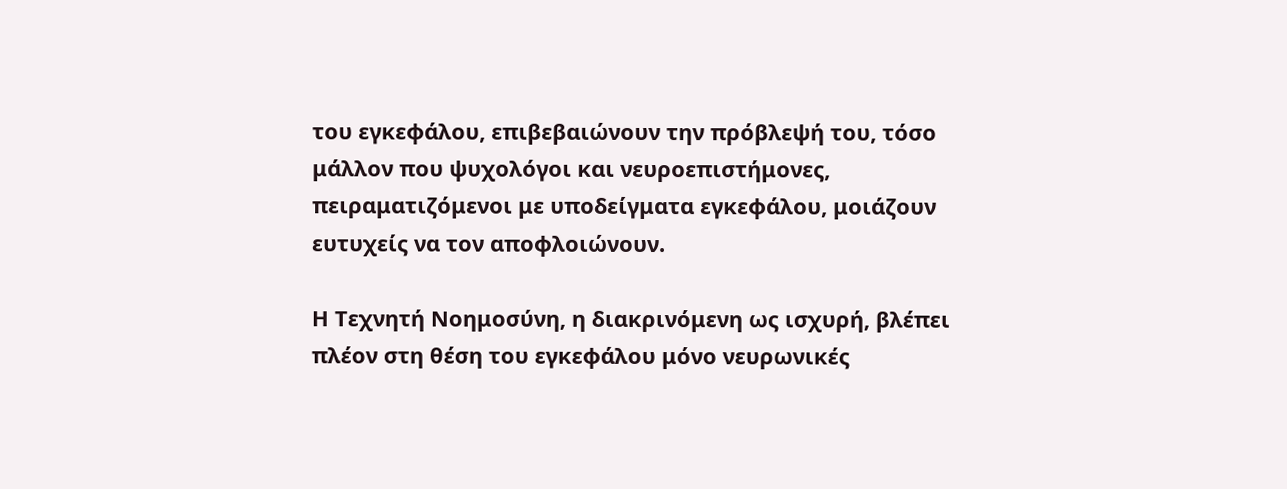του εγκεφάλου, επιβεβαιώνουν την πρόβλεψή του, τόσο μάλλον που ψυχολόγοι και νευροεπιστήμονες, πειραματιζόμενοι με υποδείγματα εγκεφάλου, μοιάζουν ευτυχείς να τον αποφλοιώνουν.

Η Τεχνητή Νοημοσύνη, η διακρινόμενη ως ισχυρή, βλέπει πλέον στη θέση του εγκεφάλου μόνο νευρωνικές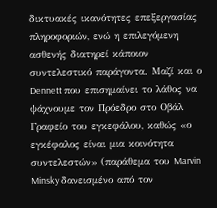δικτυακές ικανότητες επεξεργασίας πληροφοριών, ενώ η επιλεγόμενη ασθενής διατηρεί κάποιον συντελεστικό παράγοντα. Μαζί και ο Dennett που επισημαίνει το λάθος να ψάχνουμε τον Πρόεδρο στο Οβάλ Γραφείο του εγκεφάλου, καθώς «ο εγκέφαλος είναι μια κοινότητα συντελεστών» (παράθεμα του Marvin Minsky δανεισμένο από τον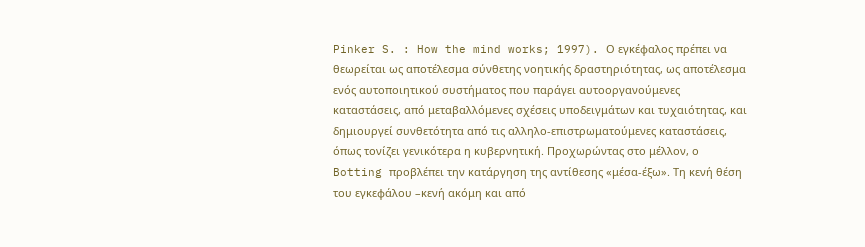Pinker S. : How the mind works; 1997). Ο εγκέφαλος πρέπει να θεωρείται ως αποτέλεσμα σύνθετης νοητικής δραστηριότητας, ως αποτέλεσμα ενός αυτοποιητικού συστήματος που παράγει αυτοοργανούμενες καταστάσεις, από μεταβαλλόμενες σχέσεις υποδειγμάτων και τυχαιότητας, και δημιουργεί συνθετότητα από τις αλληλο-επιστρωματούμενες καταστάσεις, όπως τονίζει γενικότερα η κυβερνητική. Προχωρώντας στο μέλλον, ο Botting προβλέπει την κατάργηση της αντίθεσης «μέσα-έξω». Τη κενή θέση του εγκεφάλου –κενή ακόμη και από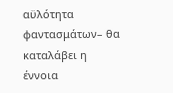αϋλότητα φαντασμάτων– θα καταλάβει η έννοια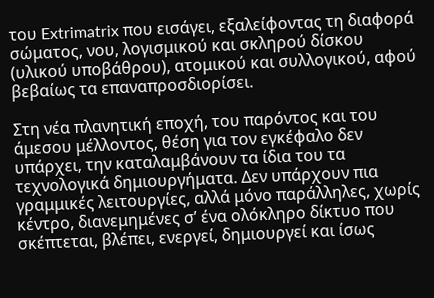του Extrimatrix που εισάγει, εξαλείφοντας τη διαφορά σώματος, νου, λογισμικού και σκληρού δίσκου (υλικού υποβάθρου), ατομικού και συλλογικού, αφού βεβαίως τα επαναπροσδιορίσει.

Στη νέα πλανητική εποχή, του παρόντος και του άμεσου μέλλοντος, θέση για τον εγκέφαλο δεν υπάρχει, την καταλαμβάνουν τα ίδια του τα τεχνολογικά δημιουργήματα. Δεν υπάρχουν πια γραμμικές λειτουργίες, αλλά μόνο παράλληλες, χωρίς κέντρο, διανεμημένες σ’ ένα ολόκληρο δίκτυο που σκέπτεται, βλέπει, ενεργεί, δημιουργεί και ίσως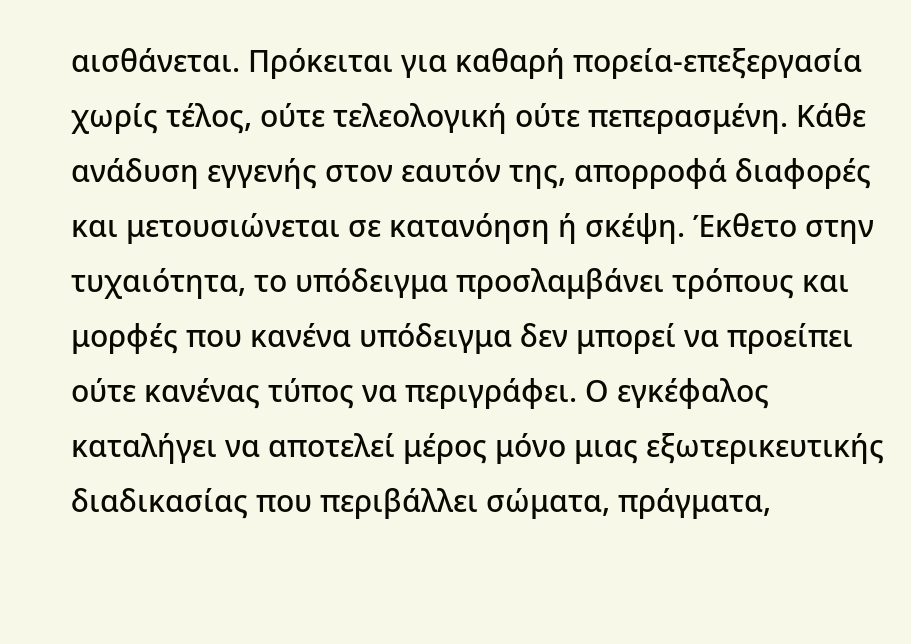αισθάνεται. Πρόκειται για καθαρή πορεία-επεξεργασία χωρίς τέλος, ούτε τελεολογική ούτε πεπερασμένη. Κάθε ανάδυση εγγενής στον εαυτόν της, απορροφά διαφορές και μετουσιώνεται σε κατανόηση ή σκέψη. Έκθετο στην τυχαιότητα, το υπόδειγμα προσλαμβάνει τρόπους και μορφές που κανένα υπόδειγμα δεν μπορεί να προείπει ούτε κανένας τύπος να περιγράφει. Ο εγκέφαλος καταλήγει να αποτελεί μέρος μόνο μιας εξωτερικευτικής διαδικασίας που περιβάλλει σώματα, πράγματα,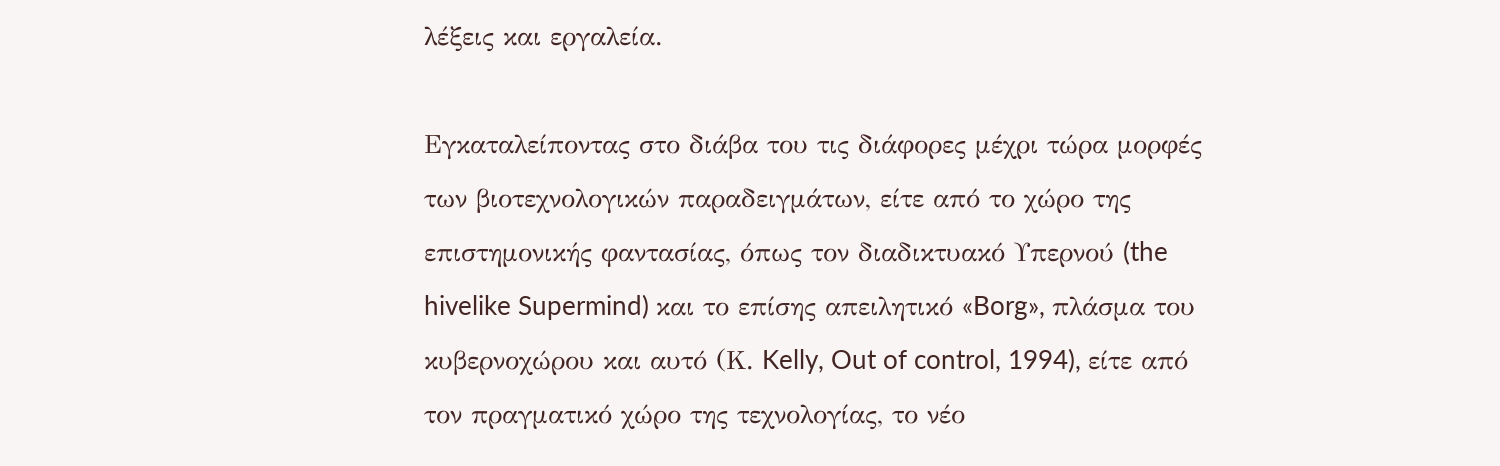λέξεις και εργαλεία.

Εγκαταλείποντας στο διάβα του τις διάφορες μέχρι τώρα μορφές των βιοτεχνολογικών παραδειγμάτων, είτε από το χώρο της επιστημονικής φαντασίας, όπως τον διαδικτυακό Υπερνού (the hivelike Supermind) και το επίσης απειλητικό «Borg», πλάσμα του κυβερνοχώρου και αυτό (Κ. Kelly, Out of control, 1994), είτε από τον πραγματικό χώρο της τεχνολογίας, το νέο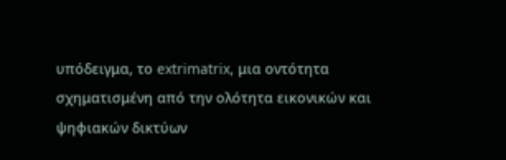υπόδειγμα, το extrimatrix, μια οντότητα σχηματισμένη από την ολότητα εικονικών και ψηφιακών δικτύων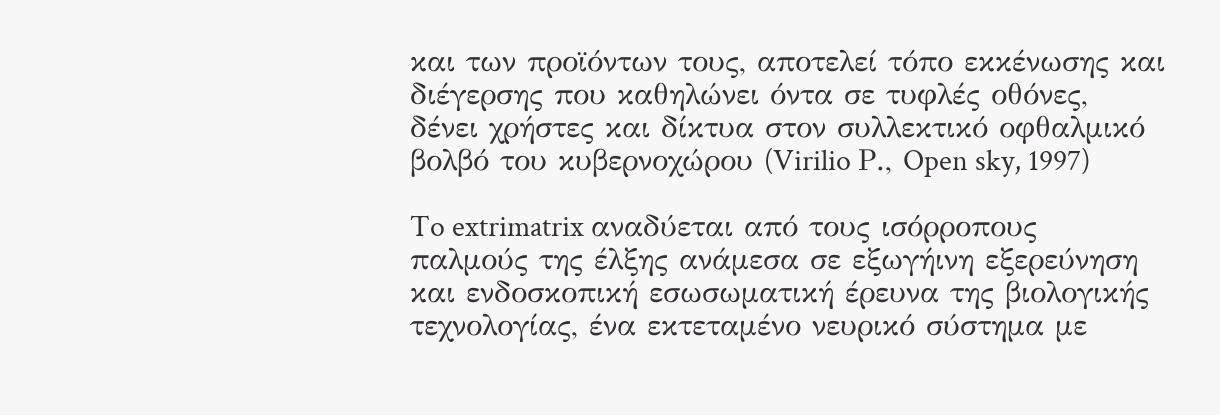και των προϊόντων τους, αποτελεί τόπο εκκένωσης και διέγερσης που καθηλώνει όντα σε τυφλές οθόνες, δένει χρήστες και δίκτυα στον συλλεκτικό οφθαλμικό βολβό του κυβερνοχώρου (Virilio Ρ., Open sky, 1997)

To extrimatrix αναδύεται από τους ισόρροπους παλμούς της έλξης ανάμεσα σε εξωγήινη εξερεύνηση και ενδοσκοπική εσωσωματική έρευνα της βιολογικής τεχνολογίας, ένα εκτεταμένο νευρικό σύστημα με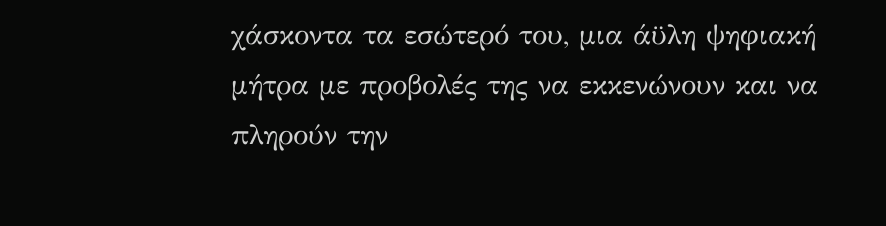χάσκοντα τα εσώτερό του, μια άϋλη ψηφιακή μήτρα με προβολές της να εκκενώνουν και να πληρούν την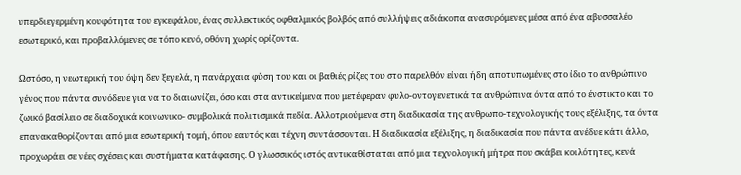υπερδιεγερμένη κουφότητα του εγκεφάλου, ένας συλλεκτικός οφθαλμικός βολβός από συλλήψεις αδιάκοπα ανασυρόμενες μέσα από ένα αβυσσαλέο εσωτερικό, και προβαλλόμενες σε τόπο κενό, οθόνη χωρίς ορίζοντα.

Ωστόσο, η νεωτερική του όψη δεν ξεγελά, η πανάρχαια φύση του και οι βαθιές ρίζες του στο παρελθόν είναι ήδη αποτυπωμένες στο ίδιο το ανθρώπινο γένος που πάντα συνόδευε για να το διαιωνίζει, όσο και στα αντικείμενα που μετέφεραν φυλο-οντογενετικά τα ανθρώπινα όντα από το ένστικτο και το ζωικό βασίλειο σε διαδοχικά κοινωνικο- συμβολικά πολιτισμικά πεδία. Αλλοτριούμενα στη διαδικασία της ανθρωπο-τεχνολογικής τους εξέλιξης, τα όντα επανακαθορίζονται από μια εσωτερική τομή, όπου εαυτός και τέχνη συντάσσονται. Η διαδικασία εξέλιξης, η διαδικασία που πάντα ανέδυε κάτι άλλο, προχωράει σε νέες σχέσεις και συστήματα κατάφασης. Ο γλωσσικός ιστός αντικαθίσταται από μια τεχνολογική μήτρα που σκάβει κοιλότητες, κενά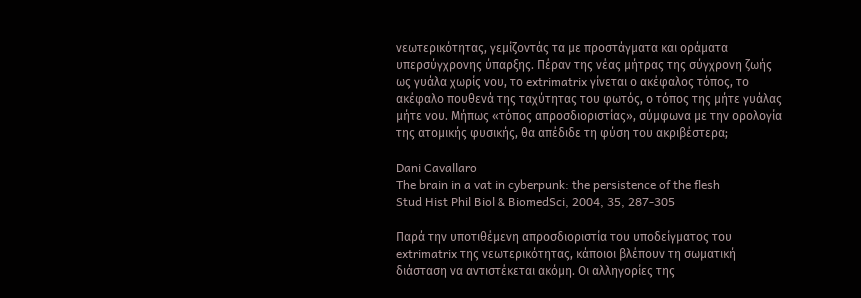νεωτερικότητας, γεμίζοντάς τα με προστάγματα και οράματα υπερσύγχρονης ύπαρξης. Πέραν της νέας μήτρας της σύγχρονη ζωής ως γυάλα χωρίς νου, το extrimatrix γίνεται ο ακέφαλος τόπος, το ακέφαλο πουθενά της ταχύτητας του φωτός, ο τόπος της μήτε γυάλας μήτε νου. Μήπως «τόπος απροσδιοριστίας», σύμφωνα με την ορολογία της ατομικής φυσικής, θα απέδιδε τη φύση του ακριβέστερα;

Dani Cavallaro
The brain in a vat in cyberpunk: the persistence of the flesh
Stud Hist Phil Biol & BiomedSci, 2004, 35, 287-305

Παρά την υποτιθέμενη απροσδιοριστία του υποδείγματος του extrimatrix της νεωτερικότητας, κάποιοι βλέπουν τη σωματική διάσταση να αντιστέκεται ακόμη. Οι αλληγορίες της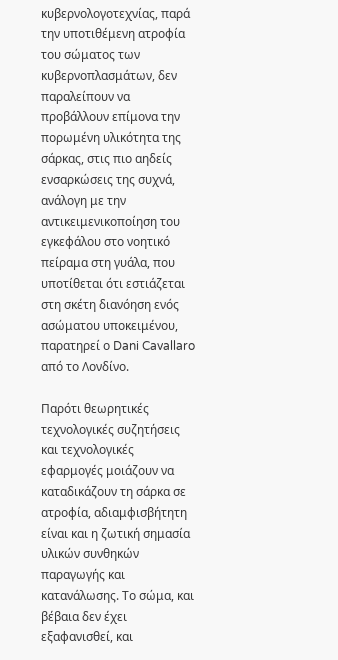κυβερνολογοτεχνίας, παρά την υποτιθέμενη ατροφία του σώματος των κυβερνοπλασμάτων, δεν παραλείπουν να προβάλλουν επίμονα την πορωμένη υλικότητα της σάρκας, στις πιο αηδείς ενσαρκώσεις της συχνά, ανάλογη με την αντικειμενικοποίηση του εγκεφάλου στο νοητικό πείραμα στη γυάλα, που υποτίθεται ότι εστιάζεται στη σκέτη διανόηση ενός ασώματου υποκειμένου, παρατηρεί ο Dani Cavallaro από το Λονδίνο.

Παρότι θεωρητικές τεχνολογικές συζητήσεις και τεχνολογικές εφαρμογές μοιάζουν να καταδικάζουν τη σάρκα σε ατροφία, αδιαμφισβήτητη είναι και η ζωτική σημασία υλικών συνθηκών παραγωγής και κατανάλωσης. Το σώμα, και βέβαια δεν έχει εξαφανισθεί, και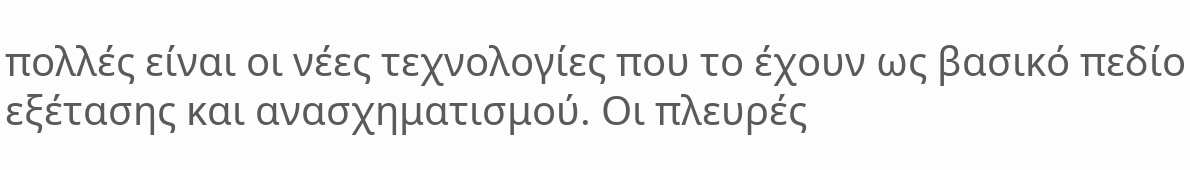πολλές είναι οι νέες τεχνολογίες που το έχουν ως βασικό πεδίο εξέτασης και ανασχηματισμού. Οι πλευρές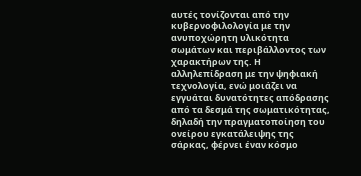αυτές τονίζονται από την κυβερνοφιλολογία με την ανυποχώρητη υλικότητα σωμάτων και περιβάλλοντος των χαρακτήρων της. Η αλληλεπίδραση με την ψηφιακή τεχνολογία, ενώ μοιάζει να εγγυάται δυνατότητες απόδρασης από τα δεσμά της σωματικότητας, δηλαδή την πραγματοποίηση του ονείρου εγκατάλειψης της σάρκας, φέρνει έναν κόσμο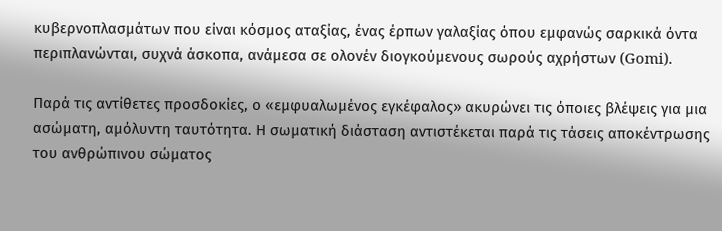κυβερνοπλασμάτων που είναι κόσμος αταξίας, ένας έρπων γαλαξίας όπου εμφανώς σαρκικά όντα περιπλανώνται, συχνά άσκοπα, ανάμεσα σε ολονέν διογκούμενους σωρούς αχρήστων (Gomi).

Παρά τις αντίθετες προσδοκίες, ο «εμφυαλωμένος εγκέφαλος» ακυρώνει τις όποιες βλέψεις για μια ασώματη, αμόλυντη ταυτότητα. Η σωματική διάσταση αντιστέκεται παρά τις τάσεις αποκέντρωσης του ανθρώπινου σώματος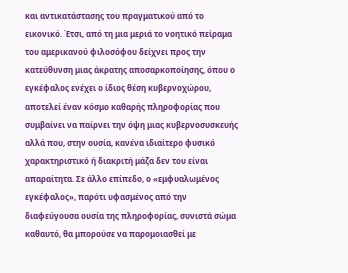και αντικατάστασης του πραγματικού από το εικονικό. Έτσι, από τη μια μεριά το νοητικό πείραμα του αμερικανού φιλοσόφου δείχνει προς την κατεύθυνση μιας άκρατης αποσαρκοποίησης, όπου ο εγκέφαλος ενέχει ο ίδιος θέση κυβερνοχώρου, αποτελεί έναν κόσμο καθαρής πληροφορίας που συμβαίνει να παίρνει την όψη μιας κυβερνοσυσκευής αλλά που, στην ουσία, κανένα ιδιαίτερο φυσικό χαρακτηριστικό ή διακριτή μάζα δεν του είναι απαραίτητα. Σε άλλο επίπεδο, ο «εμφυαλωμένος εγκέφαλος», παρότι υφασμένος από την διαφεύγουσα ουσία της πληροφορίας, συνιστά σώμα καθαυτό, θα μπορούσε να παρομοιασθεί με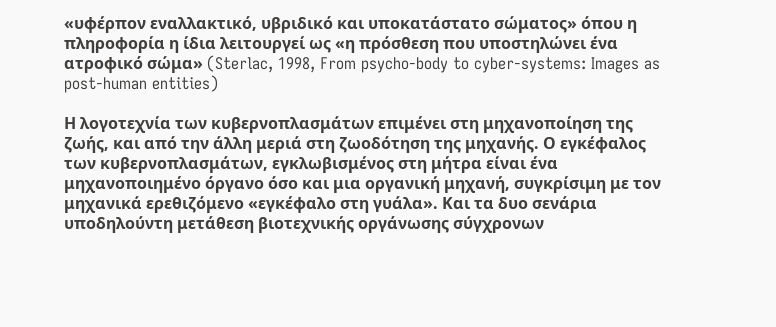«υφέρπον εναλλακτικό, υβριδικό και υποκατάστατο σώματος» όπου η πληροφορία η ίδια λειτουργεί ως «η πρόσθεση που υποστηλώνει ένα ατροφικό σώμα» (Sterlac, 1998, From psycho-body to cyber-systems: Images as post-human entities)

Η λογοτεχνία των κυβερνοπλασμάτων επιμένει στη μηχανοποίηση της ζωής, και από την άλλη μεριά στη ζωοδότηση της μηχανής. Ο εγκέφαλος των κυβερνοπλασμάτων, εγκλωβισμένος στη μήτρα είναι ένα μηχανοποιημένο όργανο όσο και μια οργανική μηχανή, συγκρίσιμη με τον μηχανικά ερεθιζόμενο «εγκέφαλο στη γυάλα». Και τα δυο σενάρια υποδηλούντη μετάθεση βιοτεχνικής οργάνωσης σύγχρονων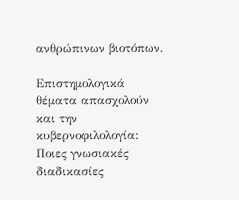ανθρώπινων βιοτόπων.

Επιστημολογικά θέματα απασχολούν και την κυβερνοφιλολογία: Ποιες γνωσιακές διαδικασίες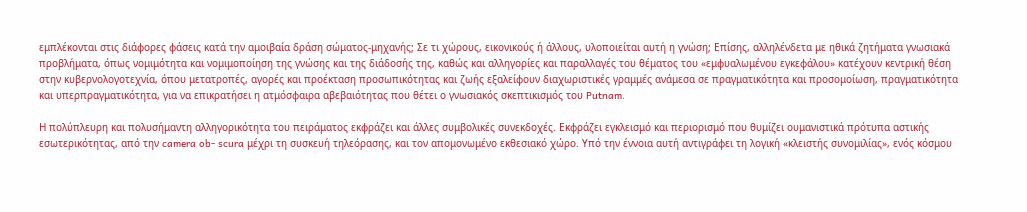εμπλέκονται στις διάφορες φάσεις κατά την αμοιβαία δράση σώματος-μηχανής; Σε τι χώρους, εικονικούς ή άλλους, υλοποιείται αυτή η γνώση; Επίσης, αλληλένδετα με ηθικά ζητήματα γνωσιακά προβλήματα, όπως νομιμότητα και νομιμοποίηση της γνώσης και της διάδοσής της, καθώς και αλληγορίες και παραλλαγές του θέματος του «εμφυαλωμένου εγκεφάλου» κατέχουν κεντρική θέση στην κυβερνολογοτεχνία, όπου μετατροπές, αγορές και προέκταση προσωπικότητας και ζωής εξαλείφουν διαχωριστικές γραμμές ανάμεσα σε πραγματικότητα και προσομοίωση, πραγματικότητα και υπερπραγματικότητα, για να επικρατήσει η ατμόσφαιρα αβεβαιότητας που θέτει ο γνωσιακός σκεπτικισμός του Putnam.

Η πολύπλευρη και πολυσήμαντη αλληγορικότητα του πειράματος εκφράζει και άλλες συμβολικές συνεκδοχές. Εκφράζει εγκλεισμό και περιορισμό που θυμίζει ουμανιστικά πρότυπα αστικής εσωτερικότητας, από την camera ob- scura μέχρι τη συσκευή τηλεόρασης, και τον απομονωμένο εκθεσιακό χώρο. Υπό την έννοια αυτή αντιγράφει τη λογική «κλειστής συνομιλίας», ενός κόσμου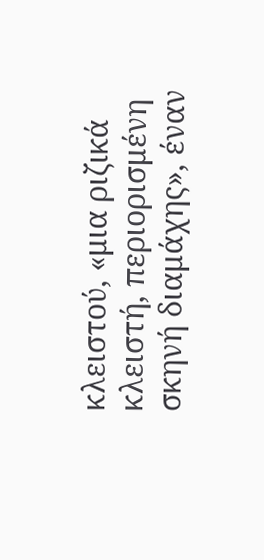κλειστού, «μια ριζικά κλειστή, περιορισμένη σκηνή διαμάχης», έναν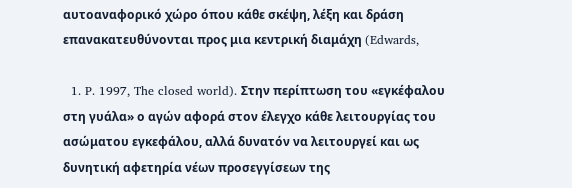αυτοαναφορικό χώρο όπου κάθε σκέψη, λέξη και δράση επανακατευθύνονται προς μια κεντρική διαμάχη (Edwards,

  1. P. 1997, The closed world). Στην περίπτωση του «εγκέφαλου στη γυάλα» ο αγών αφορά στον έλεγχο κάθε λειτουργίας του ασώματου εγκεφάλου, αλλά δυνατόν να λειτουργεί και ως δυνητική αφετηρία νέων προσεγγίσεων της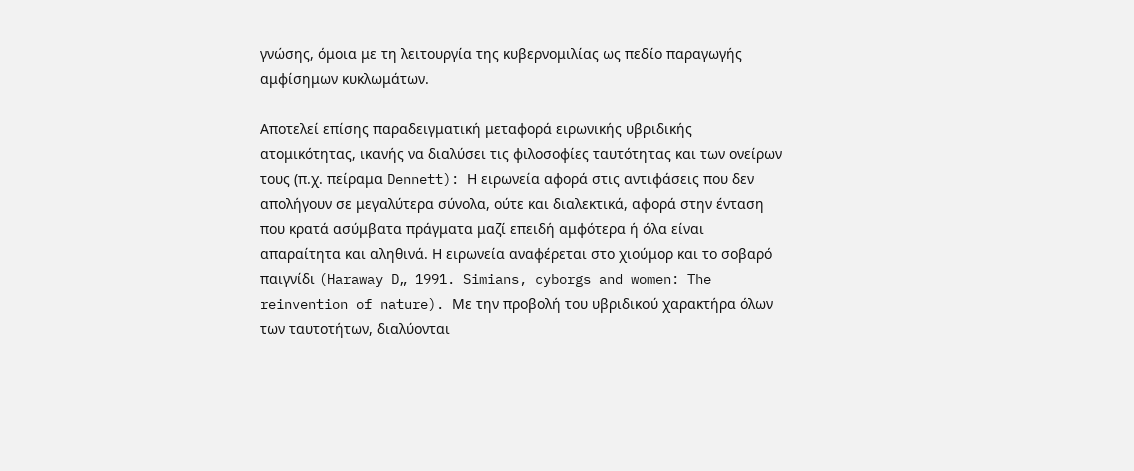γνώσης, όμοια με τη λειτουργία της κυβερνομιλίας ως πεδίο παραγωγής αμφίσημων κυκλωμάτων.

Αποτελεί επίσης παραδειγματική μεταφορά ειρωνικής υβριδικής ατομικότητας, ικανής να διαλύσει τις φιλοσοφίες ταυτότητας και των ονείρων τους (π.χ. πείραμα Dennett): Η ειρωνεία αφορά στις αντιφάσεις που δεν απολήγουν σε μεγαλύτερα σύνολα, ούτε και διαλεκτικά, αφορά στην ένταση που κρατά ασύμβατα πράγματα μαζί επειδή αμφότερα ή όλα είναι απαραίτητα και αληθινά. Η ειρωνεία αναφέρεται στο χιούμορ και το σοβαρό παιγνίδι (Haraway D„ 1991. Simians, cyborgs and women: The reinvention of nature). Με την προβολή του υβριδικού χαρακτήρα όλων των ταυτοτήτων, διαλύονται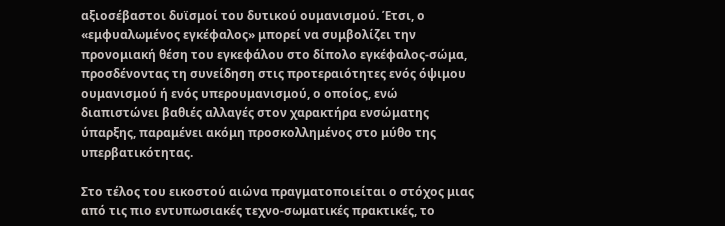αξιοσέβαστοι δυϊσμοί του δυτικού ουμανισμού. Έτσι, ο «εμφυαλωμένος εγκέφαλος» μπορεί να συμβολίζει την προνομιακή θέση του εγκεφάλου στο δίπολο εγκέφαλος-σώμα, προσδένοντας τη συνείδηση στις προτεραιότητες ενός όψιμου ουμανισμού ή ενός υπερουμανισμού, ο οποίος, ενώ διαπιστώνει βαθιές αλλαγές στον χαρακτήρα ενσώματης ύπαρξης, παραμένει ακόμη προσκολλημένος στο μύθο της υπερβατικότητας.

Στο τέλος του εικοστού αιώνα πραγματοποιείται ο στόχος μιας από τις πιο εντυπωσιακές τεχνο-σωματικές πρακτικές, το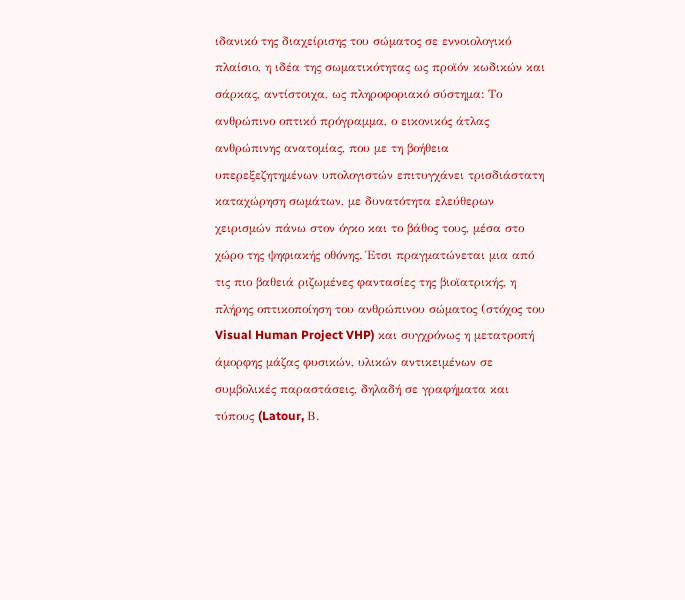ιδανικό της διαχείρισης του σώματος σε εννοιολογικό πλαίσιο, η ιδέα της σωματικότητας ως προϊόν κωδικών και σάρκας, αντίστοιχα, ως πληροφοριακό σύστημα: Το ανθρώπινο οπτικό πρόγραμμα, ο εικονικός άτλας ανθρώπινης ανατομίας, που με τη βοήθεια υπερεξεζητημένων υπολογιστών επιτυγχάνει τρισδιάστατη καταχώρηση σωμάτων, με δυνατότητα ελεύθερων χειρισμών πάνω στον όγκο και το βάθος τους, μέσα στο χώρο της ψηφιακής οθόνης. Έτσι πραγματώνεται μια από τις πιο βαθειά ριζωμένες φαντασίες της βιοϊατρικής, η πλήρης οπτικοποίηση του ανθρώπινου σώματος (στόχος του Visual Human Project VHP) και συγχρόνως η μετατροπή άμορφης μάζας φυσικών, υλικών αντικειμένων σε συμβολικές παραστάσεις, δηλαδή σε γραφήματα και τύπους (Latour, Β.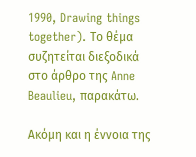1990, Drawing things together). Το θέμα συζητείται διεξοδικά στο άρθρο της Anne Beaulieu, παρακάτω.

Ακόμη και η έννοια της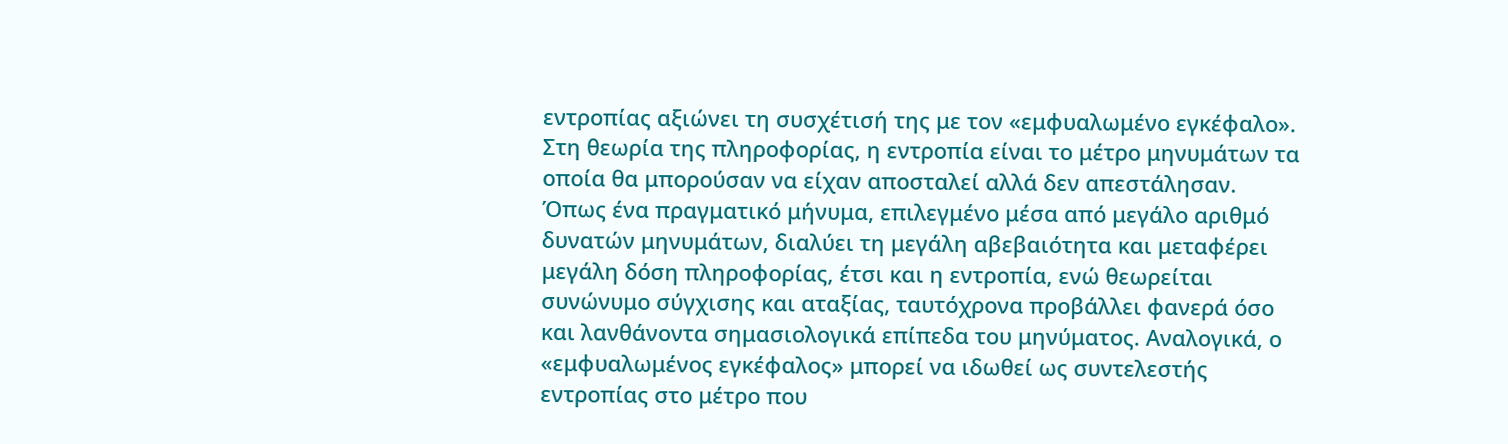εντροπίας αξιώνει τη συσχέτισή της με τον «εμφυαλωμένο εγκέφαλο». Στη θεωρία της πληροφορίας, η εντροπία είναι το μέτρο μηνυμάτων τα οποία θα μπορούσαν να είχαν αποσταλεί αλλά δεν απεστάλησαν. Όπως ένα πραγματικό μήνυμα, επιλεγμένο μέσα από μεγάλο αριθμό δυνατών μηνυμάτων, διαλύει τη μεγάλη αβεβαιότητα και μεταφέρει μεγάλη δόση πληροφορίας, έτσι και η εντροπία, ενώ θεωρείται συνώνυμο σύγχισης και αταξίας, ταυτόχρονα προβάλλει φανερά όσο και λανθάνοντα σημασιολογικά επίπεδα του μηνύματος. Αναλογικά, ο «εμφυαλωμένος εγκέφαλος» μπορεί να ιδωθεί ως συντελεστής εντροπίας στο μέτρο που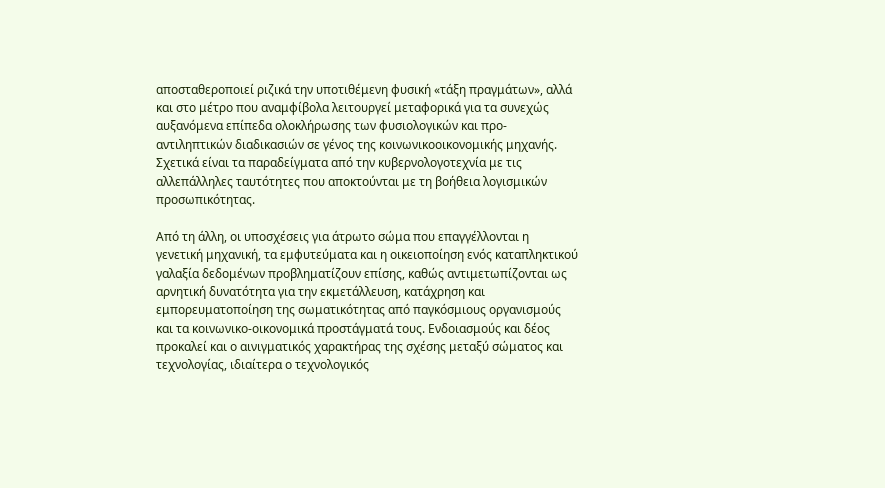αποσταθεροποιεί ριζικά την υποτιθέμενη φυσική «τάξη πραγμάτων», αλλά και στο μέτρο που αναμφίβολα λειτουργεί μεταφορικά για τα συνεχώς αυξανόμενα επίπεδα ολοκλήρωσης των φυσιολογικών και προ-αντιληπτικών διαδικασιών σε γένος της κοινωνικοοικονομικής μηχανής. Σχετικά είναι τα παραδείγματα από την κυβερνολογοτεχνία με τις αλλεπάλληλες ταυτότητες που αποκτούνται με τη βοήθεια λογισμικών προσωπικότητας.

Από τη άλλη, οι υποσχέσεις για άτρωτο σώμα που επαγγέλλονται η γενετική μηχανική, τα εμφυτεύματα και η οικειοποίηση ενός καταπληκτικού γαλαξία δεδομένων προβληματίζουν επίσης, καθώς αντιμετωπίζονται ως αρνητική δυνατότητα για την εκμετάλλευση, κατάχρηση και εμπορευματοποίηση της σωματικότητας από παγκόσμιους οργανισμούς και τα κοινωνικο-οικονομικά προστάγματά τους. Ενδοιασμούς και δέος προκαλεί και ο αινιγματικός χαρακτήρας της σχέσης μεταξύ σώματος και τεχνολογίας, ιδιαίτερα ο τεχνολογικός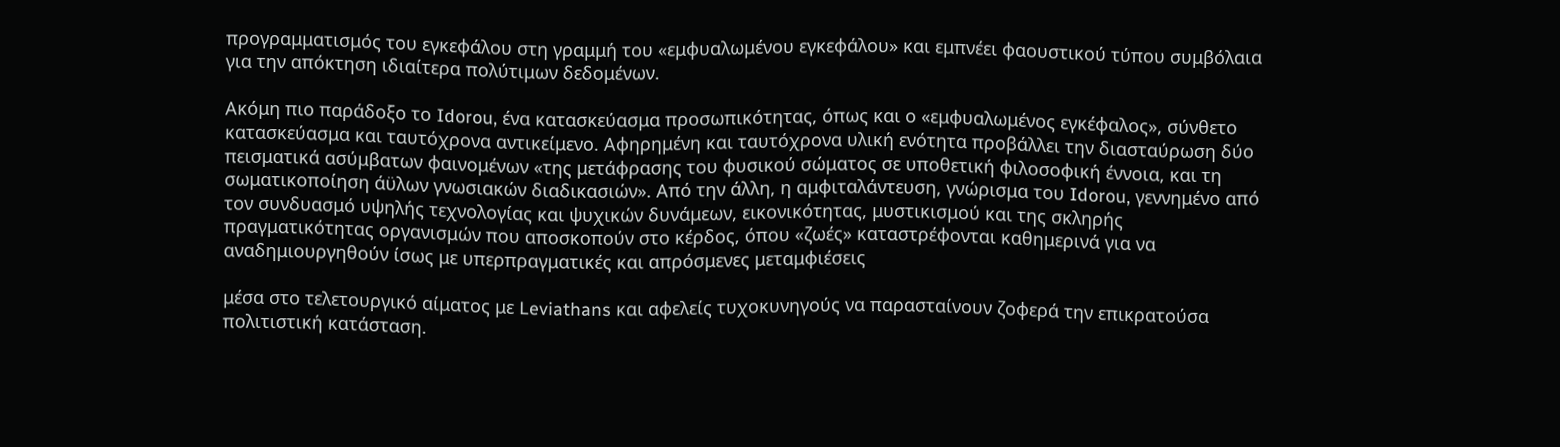προγραμματισμός του εγκεφάλου στη γραμμή του «εμφυαλωμένου εγκεφάλου» και εμπνέει φαουστικού τύπου συμβόλαια για την απόκτηση ιδιαίτερα πολύτιμων δεδομένων.

Ακόμη πιο παράδοξο το Idorou, ένα κατασκεύασμα προσωπικότητας, όπως και ο «εμφυαλωμένος εγκέφαλος», σύνθετο κατασκεύασμα και ταυτόχρονα αντικείμενο. Αφηρημένη και ταυτόχρονα υλική ενότητα προβάλλει την διασταύρωση δύο πεισματικά ασύμβατων φαινομένων «της μετάφρασης του φυσικού σώματος σε υποθετική φιλοσοφική έννοια, και τη σωματικοποίηση άϋλων γνωσιακών διαδικασιών». Από την άλλη, η αμφιταλάντευση, γνώρισμα του Idorou, γεννημένο από τον συνδυασμό υψηλής τεχνολογίας και ψυχικών δυνάμεων, εικονικότητας, μυστικισμού και της σκληρής πραγματικότητας οργανισμών που αποσκοπούν στο κέρδος, όπου «ζωές» καταστρέφονται καθημερινά για να αναδημιουργηθούν ίσως με υπερπραγματικές και απρόσμενες μεταμφιέσεις

μέσα στο τελετουργικό αίματος με Leviathans και αφελείς τυχοκυνηγούς να παρασταίνουν ζοφερά την επικρατούσα πολιτιστική κατάσταση.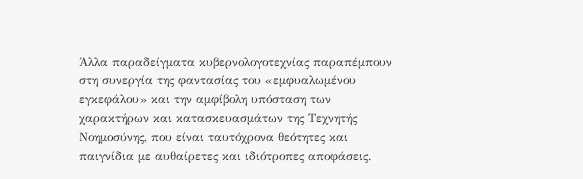Άλλα παραδείγματα κυβερνολογοτεχνίας παραπέμπουν στη συνεργία της φαντασίας του «εμφυαλωμένου εγκεφάλου» και την αμφίβολη υπόσταση των χαρακτήρων και κατασκευασμάτων της Τεχνητής Νοημοσύνης, που είναι ταυτόχρονα θεότητες και παιγνίδια με αυθαίρετες και ιδιότροπες αποφάσεις.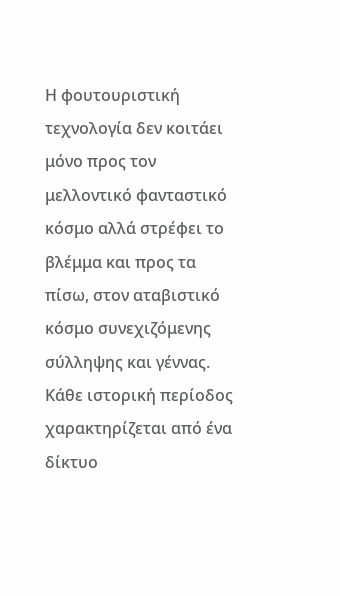Η φουτουριστική τεχνολογία δεν κοιτάει μόνο προς τον μελλοντικό φανταστικό κόσμο αλλά στρέφει το βλέμμα και προς τα πίσω, στον αταβιστικό κόσμο συνεχιζόμενης σύλληψης και γέννας. Κάθε ιστορική περίοδος χαρακτηρίζεται από ένα δίκτυο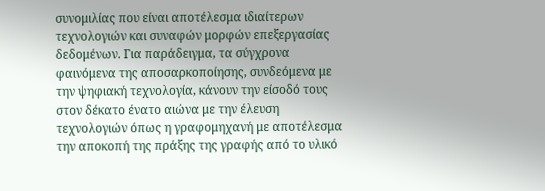συνομιλίας που είναι αποτέλεσμα ιδιαίτερων τεχνολογιών και συναφών μορφών επεξεργασίας δεδομένων. Για παράδειγμα, τα σύγχρονα φαινόμενα της αποσαρκοποίησης, συνδεόμενα με την ψηφιακή τεχνολογία, κάνουν την είσοδό τους στον δέκατο ένατο αιώνα με την έλευση τεχνολογιών όπως η γραφομηχανή με αποτέλεσμα την αποκοπή της πράξης της γραφής από το υλικό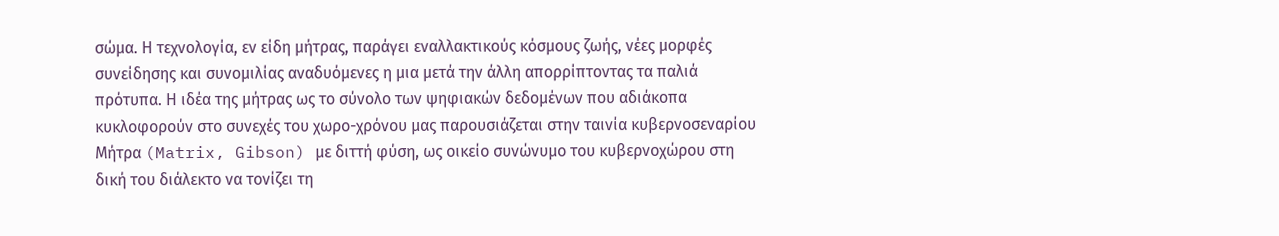σώμα. Η τεχνολογία, εν είδη μήτρας, παράγει εναλλακτικούς κόσμους ζωής, νέες μορφές συνείδησης και συνομιλίας αναδυόμενες η μια μετά την άλλη απορρίπτοντας τα παλιά πρότυπα. Η ιδέα της μήτρας ως το σύνολο των ψηφιακών δεδομένων που αδιάκοπα κυκλοφορούν στο συνεχές του χωρο-χρόνου μας παρουσιάζεται στην ταινία κυβερνοσεναρίου Μήτρα (Matrix, Gibson) με διττή φύση, ως οικείο συνώνυμο του κυβερνοχώρου στη δική του διάλεκτο να τονίζει τη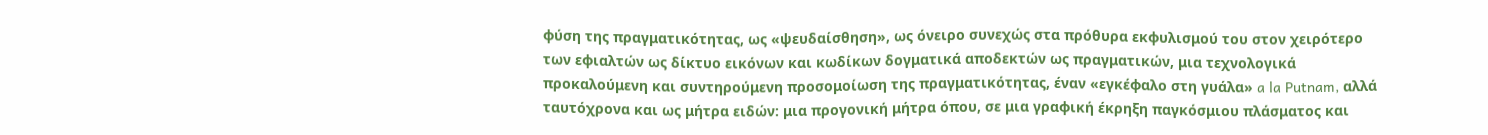φύση της πραγματικότητας, ως «ψευδαίσθηση», ως όνειρο συνεχώς στα πρόθυρα εκφυλισμού του στον χειρότερο των εφιαλτών ως δίκτυο εικόνων και κωδίκων δογματικά αποδεκτών ως πραγματικών, μια τεχνολογικά προκαλούμενη και συντηρούμενη προσομοίωση της πραγματικότητας, έναν «εγκέφαλο στη γυάλα» a la Putnam, αλλά ταυτόχρονα και ως μήτρα ειδών: μια προγονική μήτρα όπου, σε μια γραφική έκρηξη παγκόσμιου πλάσματος και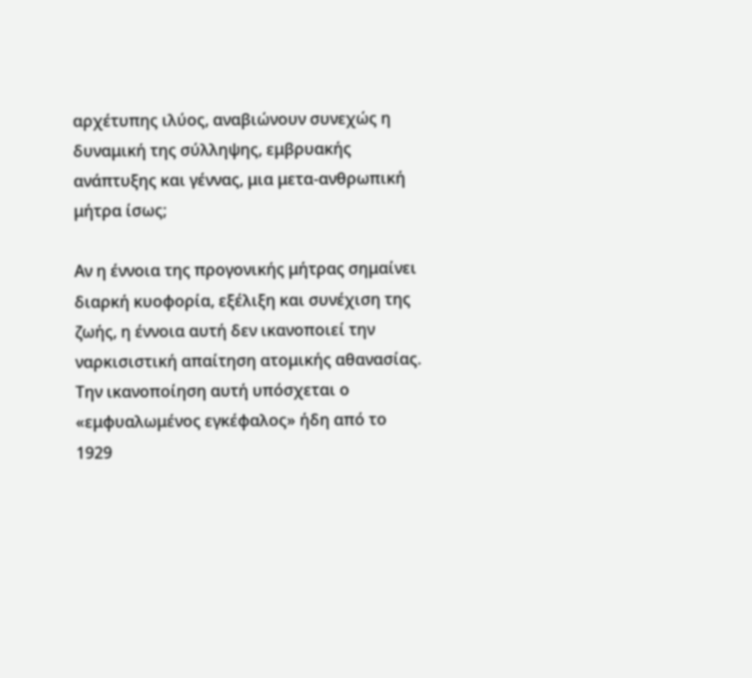αρχέτυπης ιλύος, αναβιώνουν συνεχώς η δυναμική της σύλληψης, εμβρυακής ανάπτυξης και γέννας, μια μετα-ανθρωπική μήτρα ίσως;

Αν η έννοια της προγονικής μήτρας σημαίνει διαρκή κυοφορία, εξέλιξη και συνέχιση της ζωής, η έννοια αυτή δεν ικανοποιεί την ναρκισιστική απαίτηση ατομικής αθανασίας. Την ικανοποίηση αυτή υπόσχεται ο «εμφυαλωμένος εγκέφαλος» ήδη από το 1929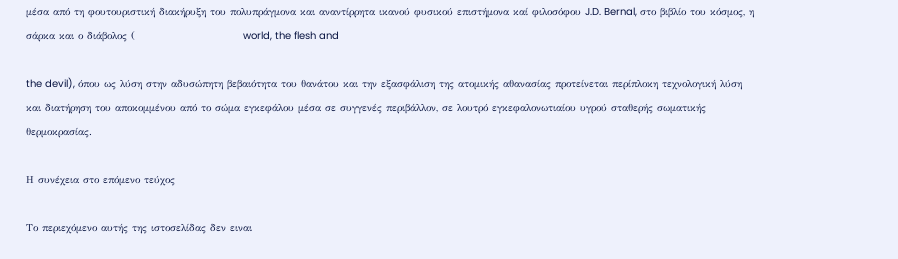μέσα από τη φουτουριστική διακήρυξη του πολυπράγμονα και αναντίρρητα ικανού φυσικού επιστήμονα καί φιλοσόφου J.D. Bernal, στο βιβλίο του κόσμος, η σάρκα και ο διάβολος (                           world, the flesh and

the devil), όπου ως λύση στην αδυσώπητη βεβαιότητα του θανάτου και την εξασφάλιση της ατομικής αθανασίας προτείνεται περίπλοκη τεχνολογική λύση και διατήρηση του αποκομμένου από το σώμα εγκεφάλου μέσα σε συγγενές περιβάλλον, σε λουτρό εγκεφαλονωτιαίου υγρού σταθερής σωματικής θερμοκρασίας.

Η συνέχεια στο επόμενο τεύχος

Το περιεχόμενο αυτής της ιστοσελίδας δεν ειναι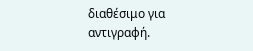διαθέσιμο για αντιγραφή.